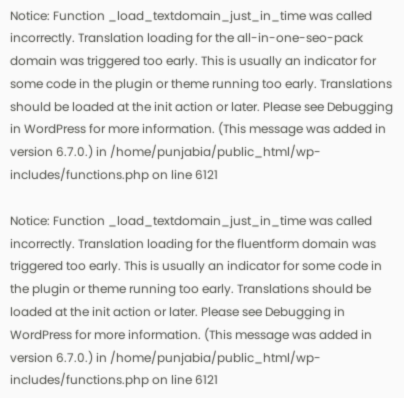Notice: Function _load_textdomain_just_in_time was called incorrectly. Translation loading for the all-in-one-seo-pack domain was triggered too early. This is usually an indicator for some code in the plugin or theme running too early. Translations should be loaded at the init action or later. Please see Debugging in WordPress for more information. (This message was added in version 6.7.0.) in /home/punjabia/public_html/wp-includes/functions.php on line 6121

Notice: Function _load_textdomain_just_in_time was called incorrectly. Translation loading for the fluentform domain was triggered too early. This is usually an indicator for some code in the plugin or theme running too early. Translations should be loaded at the init action or later. Please see Debugging in WordPress for more information. (This message was added in version 6.7.0.) in /home/punjabia/public_html/wp-includes/functions.php on line 6121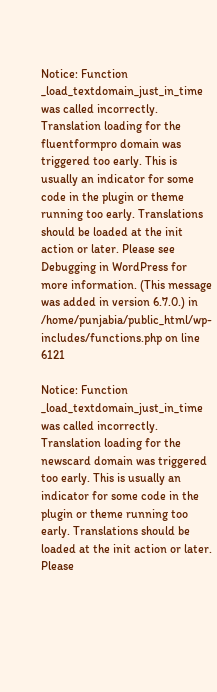Notice: Function _load_textdomain_just_in_time was called incorrectly. Translation loading for the fluentformpro domain was triggered too early. This is usually an indicator for some code in the plugin or theme running too early. Translations should be loaded at the init action or later. Please see Debugging in WordPress for more information. (This message was added in version 6.7.0.) in /home/punjabia/public_html/wp-includes/functions.php on line 6121

Notice: Function _load_textdomain_just_in_time was called incorrectly. Translation loading for the newscard domain was triggered too early. This is usually an indicator for some code in the plugin or theme running too early. Translations should be loaded at the init action or later. Please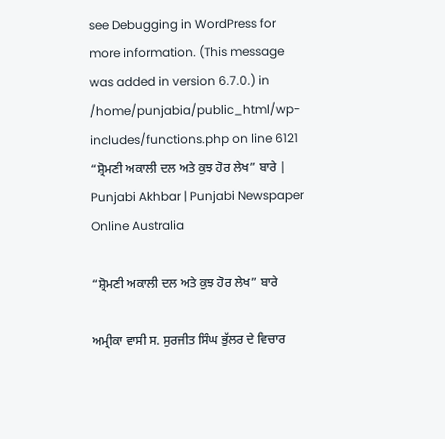see Debugging in WordPress for more information. (This message was added in version 6.7.0.) in /home/punjabia/public_html/wp-includes/functions.php on line 6121
“ਸ਼੍ਰੋਮਣੀ ਅਕਾਲੀ ਦਲ ਅਤੇ ਕੁਝ ਹੋਰ ਲੇਖ” ਬਾਰੇ | Punjabi Akhbar | Punjabi Newspaper Online Australia

“ਸ਼੍ਰੋਮਣੀ ਅਕਾਲੀ ਦਲ ਅਤੇ ਕੁਝ ਹੋਰ ਲੇਖ” ਬਾਰੇ

ਅਮ੍ਰੀਕਾ ਵਾਸੀ ਸ. ਸੁਰਜੀਤ ਸਿੰਘ ਭੁੱਲਰ ਦੇ ਵਿਚਾਰ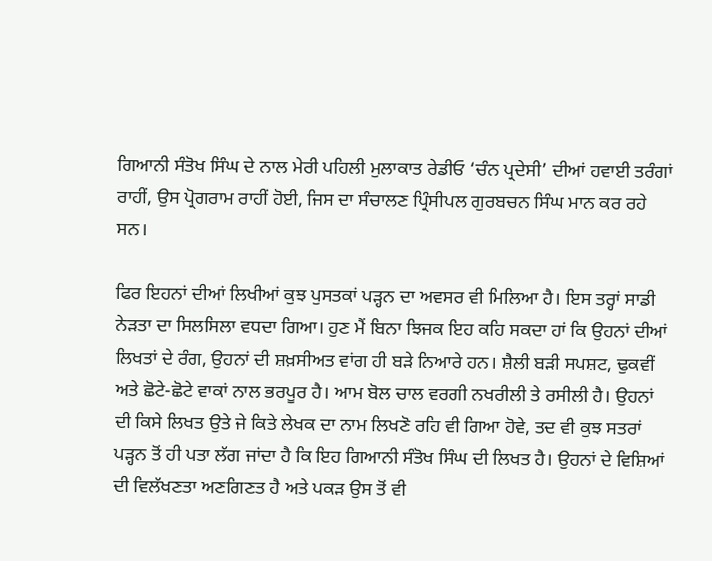ਗਿਆਨੀ ਸੰਤੋਖ ਸਿੰਘ ਦੇ ਨਾਲ ਮੇਰੀ ਪਹਿਲੀ ਮੁਲਾਕਾਤ ਰੇਡੀਓ ‘ਚੰਨ ਪ੍ਰਦੇਸੀ’ ਦੀਆਂ ਹਵਾਈ ਤਰੰਗਾਂ ਰਾਹੀਂ, ਉਸ ਪ੍ਰੋਗਰਾਮ ਰਾਹੀਂ ਹੋਈ, ਜਿਸ ਦਾ ਸੰਚਾਲਣ ਪ੍ਰਿੰਸੀਪਲ ਗੁਰਬਚਨ ਸਿੰਘ ਮਾਨ ਕਰ ਰਹੇ ਸਨ।

ਫਿਰ ਇਹਨਾਂ ਦੀਆਂ ਲਿਖੀਆਂ ਕੁਝ ਪੁਸਤਕਾਂ ਪੜ੍ਹਨ ਦਾ ਅਵਸਰ ਵੀ ਮਿਲਿਆ ਹੈ। ਇਸ ਤਰ੍ਹਾਂ ਸਾਡੀ ਨੇੜਤਾ ਦਾ ਸਿਲਸਿਲਾ ਵਧਦਾ ਗਿਆ। ਹੁਣ ਮੈਂ ਬਿਨਾ ਝਿਜਕ ਇਹ ਕਹਿ ਸਕਦਾ ਹਾਂ ਕਿ ਉਹਨਾਂ ਦੀਆਂ ਲਿਖਤਾਂ ਦੇ ਰੰਗ, ਉਹਨਾਂ ਦੀ ਸ਼ਖ਼ਸੀਅਤ ਵਾਂਗ ਹੀ ਬੜੇ ਨਿਆਰੇ ਹਨ। ਸ਼ੈਲੀ ਬੜੀ ਸਪਸ਼ਟ, ਢੁਕਵੀਂ ਅਤੇ ਛੋਟੇ-ਛੋਟੇ ਵਾਕਾਂ ਨਾਲ ਭਰਪੂਰ ਹੈ। ਆਮ ਬੋਲ ਚਾਲ ਵਰਗੀ ਨਖਰੀਲੀ ਤੇ ਰਸੀਲੀ ਹੈ। ਉਹਨਾਂ ਦੀ ਕਿਸੇ ਲਿਖਤ ਉਤੇ ਜੇ ਕਿਤੇ ਲੇਖਕ ਦਾ ਨਾਮ ਲਿਖਣੋ ਰਹਿ ਵੀ ਗਿਆ ਹੋਵੇ, ਤਦ ਵੀ ਕੁਝ ਸਤਰਾਂ ਪੜ੍ਹਨ ਤੋਂ ਹੀ ਪਤਾ ਲੱਗ ਜਾਂਦਾ ਹੈ ਕਿ ਇਹ ਗਿਆਨੀ ਸੰਤੋਖ ਸਿੰਘ ਦੀ ਲਿਖਤ ਹੈ। ਉਹਨਾਂ ਦੇ ਵਿਸ਼ਿਆਂ ਦੀ ਵਿਲੱਖਣਤਾ ਅਣਗਿਣਤ ਹੈ ਅਤੇ ਪਕੜ ਉਸ ਤੋਂ ਵੀ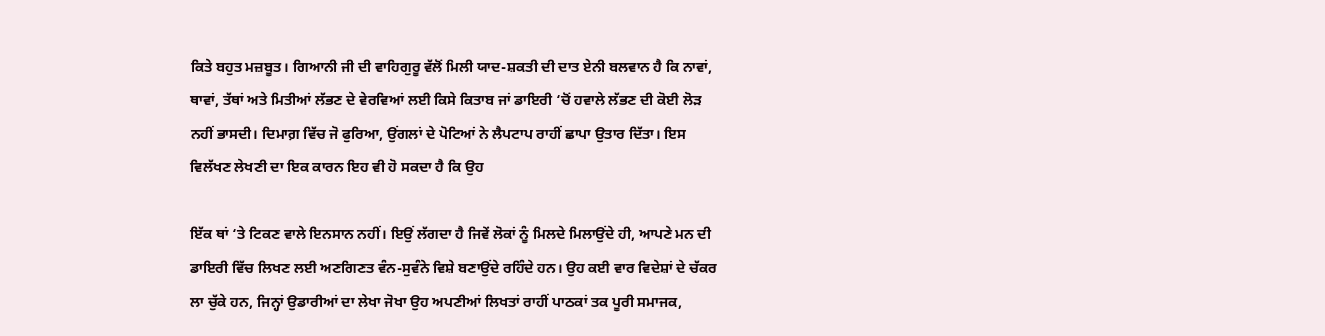ਕਿਤੇ ਬਹੁਤ ਮਜ਼ਬੂਤ। ਗਿਆਨੀ ਜੀ ਦੀ ਵਾਹਿਗੁਰੂ ਵੱਲੋਂ ਮਿਲੀ ਯਾਦ-ਸ਼ਕਤੀ ਦੀ ਦਾਤ ਏਨੀ ਬਲਵਾਨ ਹੈ ਕਿ ਨਾਵਾਂ, ਥਾਵਾਂ, ਤੱਥਾਂ ਅਤੇ ਮਿਤੀਆਂ ਲੱਭਣ ਦੇ ਵੇਰਵਿਆਂ ਲਈ ਕਿਸੇ ਕਿਤਾਬ ਜਾਂ ਡਾਇਰੀ ‘ਚੋਂ ਹਵਾਲੇ ਲੱਭਣ ਦੀ ਕੋਈ ਲੋੜ ਨਹੀਂ ਭਾਸਦੀ। ਦਿਮਾਗ਼ ਵਿੱਚ ਜੋ ਫੁਰਿਆ, ਉਂਗਲਾਂ ਦੇ ਪੋਟਿਆਂ ਨੇ ਲੈਪਟਾਪ ਰਾਹੀਂ ਛਾਪਾ ਉਤਾਰ ਦਿੱਤਾ। ਇਸ ਵਿਲੱਖਣ ਲੇਖਣੀ ਦਾ ਇਕ ਕਾਰਨ ਇਹ ਵੀ ਹੋ ਸਕਦਾ ਹੈ ਕਿ ਉਹ

ਇੱਕ ਥਾਂ ‘ਤੇ ਟਿਕਣ ਵਾਲੇ ਇਨਸਾਨ ਨਹੀਂ। ਇਉਂ ਲੱਗਦਾ ਹੈ ਜਿਵੇਂ ਲੋਕਾਂ ਨੂੰ ਮਿਲਦੇ ਮਿਲਾਉਂਦੇ ਹੀ, ਆਪਣੇ ਮਨ ਦੀ ਡਾਇਰੀ ਵਿੱਚ ਲਿਖਣ ਲਈ ਅਣਗਿਣਤ ਵੰਨ-ਸੁਵੰਨੇ ਵਿਸ਼ੇ ਬਣਾਉਂਦੇ ਰਹਿੰਦੇ ਹਨ। ਉਹ ਕਈ ਵਾਰ ਵਿਦੇਸ਼ਾਂ ਦੇ ਚੱਕਰ ਲਾ ਚੁੱਕੇ ਹਨ, ਜਿਨ੍ਹਾਂ ਉਡਾਰੀਆਂ ਦਾ ਲੇਖਾ ਜੋਖਾ ਉਹ ਅਪਣੀਆਂ ਲਿਖਤਾਂ ਰਾਹੀਂ ਪਾਠਕਾਂ ਤਕ ਪੂਰੀ ਸਮਾਜਕ,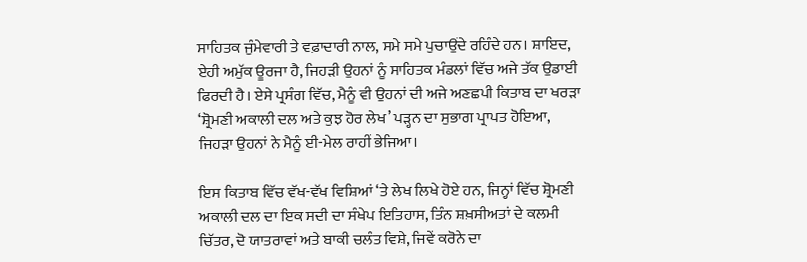ਸਾਹਿਤਕ ਜੁੰਮੇਵਾਰੀ ਤੇ ਵਫ਼ਾਦਾਰੀ ਨਾਲ, ਸਮੇ ਸਮੇ ਪੁਚਾਉਂਦੇ ਰਹਿੰਦੇ ਹਨ। ਸ਼ਾਇਦ, ਏਹੀ ਅਮੁੱਕ ਊਰਜਾ ਹੈ, ਜਿਹੜੀ ਉਹਨਾਂ ਨੂੰ ਸਾਹਿਤਕ ਮੰਡਲਾਂ ਵਿੱਚ ਅਜੇ ਤੱਕ ਉਡਾਈ ਫਿਰਦੀ ਹੈ। ਏਸੇ ਪ੍ਰਸੰਗ ਵਿੱਚ, ਮੈਨੂੰ ਵੀ ਉਹਨਾਂ ਦੀ ਅਜੇ ਅਣਛਪੀ ਕਿਤਾਬ ਦਾ ਖਰੜਾ ‘ਸ਼੍ਰੋਮਣੀ ਅਕਾਲੀ ਦਲ ਅਤੇ ਕੁਝ ਹੋਰ ਲੇਖ’ ਪੜ੍ਹਨ ਦਾ ਸੁਭਾਗ ਪ੍ਰਾਪਤ ਹੋਇਆ, ਜਿਹੜਾ ਉਹਨਾਂ ਨੇ ਮੈਨੂੰ ਈ-ਮੇਲ ਰਾਹੀਂ ਭੇਜਿਆ।

ਇਸ ਕਿਤਾਬ ਵਿੱਚ ਵੱਖ-ਵੱਖ ਵਿਸ਼ਿਆਂ ‘ਤੇ ਲੇਖ ਲਿਖੇ ਹੋਏ ਹਨ, ਜਿਨ੍ਹਾਂ ਵਿੱਚ ਸ਼੍ਰੋਮਣੀ ਅਕਾਲੀ ਦਲ ਦਾ ਇਕ ਸਦੀ ਦਾ ਸੰਖੇਪ ਇਤਿਹਾਸ, ਤਿੰਨ ਸ਼ਖ਼ਸੀਅਤਾਂ ਦੇ ਕਲਮੀ ਚਿੱਤਰ, ਦੋ ਯਾਤਰਾਵਾਂ ਅਤੇ ਬਾਕੀ ਚਲੰਤ ਵਿਸ਼ੇ, ਜਿਵੇਂ ਕਰੋਨੇ ਦਾ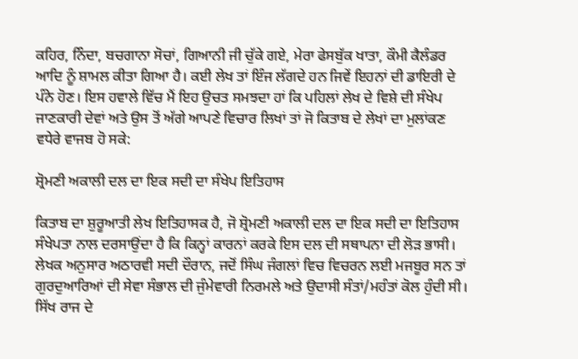ਕਹਿਰ, ਨਿੰਦਾ, ਬਚਗਾਨਾ ਸੋਚਾਂ, ਗਿਆਨੀ ਜੀ ਚੁੱਕੇ ਗਏ, ਮੇਰਾ ਫੇਸਬੁੱਕ ਖਾਤਾ, ਕੌਮੀ ਕੈਲੰਡਰ ਆਦਿ ਨੂੰ ਸ਼ਾਮਲ ਕੀਤਾ ਗਿਆ ਹੈ। ਕਈ ਲੇਖ ਤਾਂ ਇੰਜ ਲੱਗਦੇ ਹਨ ਜਿਵੇਂ ਇਹਨਾਂ ਦੀ ਡਾਇਰੀ ਦੇ ਪੰਨੇ ਹੋਣ। ਇਸ ਹਵਾਲੇ ਵਿੱਚ ਮੈਂ ਇਹ ਉਚਤ ਸਮਝਦਾ ਹਾਂ ਕਿ ਪਹਿਲਾਂ ਲੇਖ ਦੇ ਵਿਸ਼ੇ ਦੀ ਸੰਖੇਪ ਜਾਣਕਾਰੀ ਦੇਵਾਂ ਅਤੇ ਉਸ ਤੋਂ ਅੱਗੇ ਆਪਣੇ ਵਿਚਾਰ ਲਿਖਾਂ ਤਾਂ ਜੋ ਕਿਤਾਬ ਦੇ ਲੇਖਾਂ ਦਾ ਮੁਲਾਂਕਣ ਵਧੇਰੇ ਵਾਜਬ ਹੋ ਸਕੇ:

ਸ਼੍ਰੋਮਣੀ ਅਕਾਲੀ ਦਲ ਦਾ ਇਕ ਸਦੀ ਦਾ ਸੰਖੇਪ ਇਤਿਹਾਸ

ਕਿਤਾਬ ਦਾ ਸ਼ੁਰੂਆਤੀ ਲੇਖ ਇਤਿਹਾਸਕ ਹੈ, ਜੋ ਸ਼੍ਰੋਮਣੀ ਅਕਾਲੀ ਦਲ ਦਾ ਇਕ ਸਦੀ ਦਾ ਇਤਿਹਾਸ ਸੰਖੇਪਤਾ ਨਾਲ ਦਰਸਾਉਂਦਾ ਹੈ ਕਿ ਕਿਨ੍ਹਾਂ ਕਾਰਨਾਂ ਕਰਕੇ ਇਸ ਦਲ ਦੀ ਸਥਾਪਨਾ ਦੀ ਲੋੜ ਭਾਸੀ। ਲੇਖਕ ਅਨੁਸਾਰ ਅਠਾਰਵੀ ਸਦੀ ਦੌਰਾਨ, ਜਦੋਂ ਸਿੰਘ ਜੰਗਲਾਂ ਵਿਚ ਵਿਚਰਨ ਲਈ ਮਜਬੂਰ ਸਨ ਤਾਂ ਗੁਰਦੁਆਰਿਆਂ ਦੀ ਸੇਵਾ ਸੰਭਾਲ ਦੀ ਜੁੰਮੇਵਾਰੀ ਨਿਰਮਲੇ ਅਤੇ ਉਦਾਸੀ ਸੰਤਾਂ/ਮਹੰਤਾਂ ਕੋਲ ਹੁੰਦੀ ਸੀ। ਸਿੱਖ ਰਾਜ ਦੇ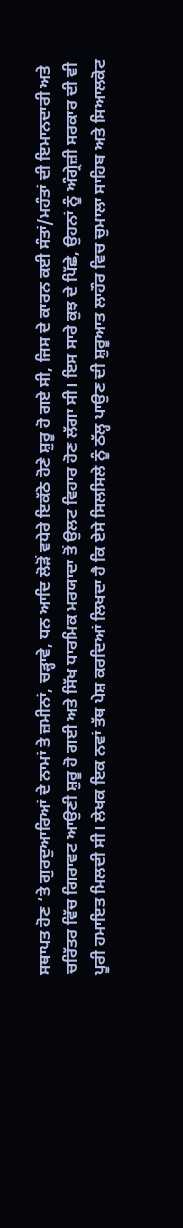ਸਥਾਪਤ ਹੋਣ ‘ਤੇ ਗੁਰਦੁਆਰਿਆਂ ਦੇ ਨਾਮਾਂ ਤੇ ਜ਼ਮੀਨਾਂ, ਚੜ੍ਹਾਵੇ, ਧਨ ਆਦਿ ਲੋੜੋਂ ਵਧੇਰੇ ਇਕੱਠੇ ਹੋਣੇ ਸ਼ੁਰੂ ਹੋ ਗਏ ਸੀ, ਜਿਸ ਦੇ ਕਾਰਨ ਕਈ ਸੰਤਾਂ/ਮਹੰਤਾਂ ਦੀ ਇਮਾਨਦਾਰੀ ਅਤੇ ਚਰਿੱਤਰ ਵਿੱਚ ਗਿਰਾਵਟ ਆਉਣੀ ਸ਼ੁਰੂ ਹੋ ਗਈ ਅਤੇ ਸਿੱਖ ਧਾਰਮਿਕ ਮਰਯਾਦਾ ਤੋਂ ਉਲਟ ਵਿਹਾਰ ਹੋਣ ਲੱਗਾ ਸੀ। ਇਸ ਸਾਰੇ ਕੁਝ ਦੇ ਪਿੱਛੇ, ਉਹਨਾਂ ਨੂੰ ਅੰਗ੍ਰੇਜ਼ੀ ਸਰਕਾਰ ਦੀ ਵੀ ਪੂਰੀ ਹਮਾਇਤ ਮਿਲਦੀ ਸੀ। ਲੇਖਕ ਇਕ ਨਵਾਂ ਤੱਥ ਪੇਸ਼ ਕਰਦਿਆਂ ਲਿਖਦਾ ਹੈ ਕਿ ਏਸੇ ਸਿਲਸਿਲੇ ਨੂੰ ਠੱਲ੍ਹ ਪਾਉਣ ਦੀ ਸ਼ੁਰੂਆਤ ਲਾਹੌਰ ਵਿਚ ਚੁਮਾਲਾ ਸਾਹਿਬ ਅਤੇ ਸਿਆਲਕੋਟ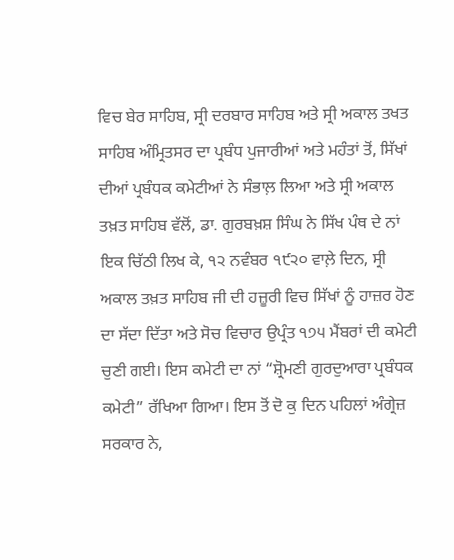ਵਿਚ ਬੇਰ ਸਾਹਿਬ, ਸ੍ਰੀ ਦਰਬਾਰ ਸਾਹਿਬ ਅਤੇ ਸ੍ਰੀ ਅਕਾਲ ਤਖਤ ਸਾਹਿਬ ਅੰਮ੍ਰਿਤਸਰ ਦਾ ਪ੍ਰਬੰਧ ਪੁਜਾਰੀਆਂ ਅਤੇ ਮਹੰਤਾਂ ਤੋਂ, ਸਿੱਖਾਂ ਦੀਆਂ ਪ੍ਰਬੰਧਕ ਕਮੇਟੀਆਂ ਨੇ ਸੰਭਾਲ਼ ਲਿਆ ਅਤੇ ਸ੍ਰੀ ਅਕਾਲ ਤਖ਼ਤ ਸਾਹਿਬ ਵੱਲੋਂ, ਡਾ. ਗੁਰਬਖ਼ਸ਼ ਸਿੰਘ ਨੇ ਸਿੱਖ ਪੰਥ ਦੇ ਨਾਂ ਇਕ ਚਿੱਠੀ ਲਿਖ ਕੇ, ੧੨ ਨਵੰਬਰ ੧੯੨੦ ਵਾਲ਼ੇ ਦਿਨ, ਸ੍ਰੀ ਅਕਾਲ ਤਖ਼ਤ ਸਾਹਿਬ ਜੀ ਦੀ ਹਜ਼ੂਰੀ ਵਿਚ ਸਿੱਖਾਂ ਨੂੰ ਹਾਜ਼ਰ ਹੋਣ ਦਾ ਸੱਦਾ ਦਿੱਤਾ ਅਤੇ ਸੋਚ ਵਿਚਾਰ ਉਪ੍ਰੰਤ ੧੭੫ ਮੈਂਬਰਾਂ ਦੀ ਕਮੇਟੀ ਚੁਣੀ ਗਈ। ਇਸ ਕਮੇਟੀ ਦਾ ਨਾਂ “ਸ਼੍ਰੋਮਣੀ ਗੁਰਦੁਆਰਾ ਪ੍ਰਬੰਧਕ ਕਮੇਟੀ” ਰੱਖਿਆ ਗਿਆ। ਇਸ ਤੋਂ ਦੋ ਕੁ ਦਿਨ ਪਹਿਲਾਂ ਅੰਗ੍ਰੇਜ਼ ਸਰਕਾਰ ਨੇ,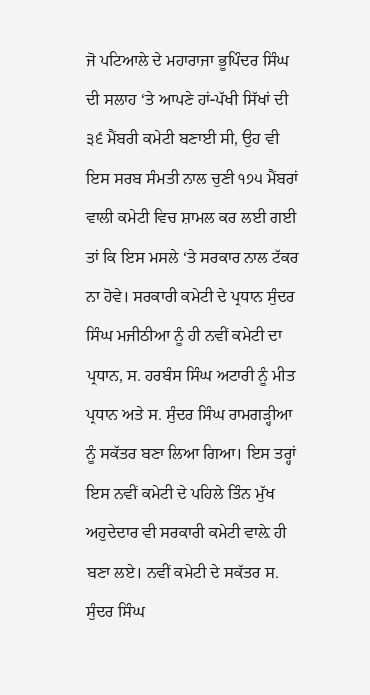ਜੋ ਪਟਿਆਲੇ ਦੇ ਮਹਾਰਾਜਾ ਭੂਪਿੰਦਰ ਸਿੰਘ ਦੀ ਸਲਾਹ ‘ਤੇ ਆਪਣੇ ਹਾਂ-ਪੱਖੀ ਸਿੱਖਾਂ ਦੀ ੩੬ ਮੈਂਬਰੀ ਕਮੇਟੀ ਬਣਾਈ ਸੀ, ਉਹ ਵੀ ਇਸ ਸਰਬ ਸੰਮਤੀ ਨਾਲ ਚੁਣੀ ੧੭੫ ਮੈਂਬਰਾਂ ਵਾਲੀ ਕਮੇਟੀ ਵਿਚ ਸ਼ਾਮਲ ਕਰ ਲਈ ਗਈ ਤਾਂ ਕਿ ਇਸ ਮਸਲੇ ‘ਤੇ ਸਰਕਾਰ ਨਾਲ ਟੱਕਰ ਨਾ ਹੋਵੇ। ਸਰਕਾਰੀ ਕਮੇਟੀ ਦੇ ਪ੍ਰਧਾਨ ਸੁੰਦਰ ਸਿੰਘ ਮਜੀਠੀਆ ਨੂੰ ਹੀ ਨਵੀਂ ਕਮੇਟੀ ਦਾ ਪ੍ਰਧਾਨ, ਸ. ਹਰਬੰਸ ਸਿੰਘ ਅਟਾਰੀ ਨੂੰ ਮੀਤ ਪ੍ਰਧਾਨ ਅਤੇ ਸ. ਸੁੰਦਰ ਸਿੰਘ ਰਾਮਗੜ੍ਹੀਆ ਨੂੰ ਸਕੱਤਰ ਬਣਾ ਲਿਆ ਗਿਆ। ਇਸ ਤਰ੍ਹਾਂ ਇਸ ਨਵੀਂ ਕਮੇਟੀ ਦੇ ਪਹਿਲੇ ਤਿੰਨ ਮੁੱਖ ਅਹੁਦੇਦਾਰ ਵੀ ਸਰਕਾਰੀ ਕਮੇਟੀ ਵਾਲ਼ੇ ਹੀ ਬਣਾ ਲਏ। ਨਵੀਂ ਕਮੇਟੀ ਦੇ ਸਕੱਤਰ ਸ. ਸੁੰਦਰ ਸਿੰਘ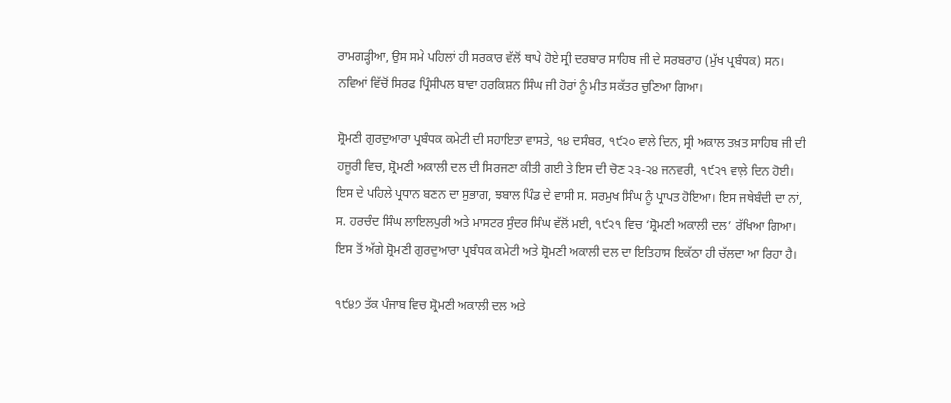ਰਾਮਗੜ੍ਹੀਆ, ਉਸ ਸਮੇ ਪਹਿਲਾਂ ਹੀ ਸਰਕਾਰ ਵੱਲੋਂ ਥਾਪੇ ਹੋਏ ਸ੍ਰੀ ਦਰਬਾਰ ਸਾਹਿਬ ਜੀ ਦੇ ਸਰਬਰਾਹ (ਮੁੱਖ ਪ੍ਰਬੰਧਕ) ਸਨ। ਨਵਿਆਂ ਵਿੱਚੋਂ ਸਿਰਫ ਪ੍ਰਿੰਸੀਪਲ ਬਾਵਾ ਹਰਕਿਸ਼ਨ ਸਿੰਘ ਜੀ ਹੋਰਾਂ ਨੂੰ ਮੀਤ ਸਕੱਤਰ ਚੁਣਿਆ ਗਿਆ।

ਸ਼੍ਰੋਮਣੀ ਗੁਰਦੁਆਰਾ ਪ੍ਰਬੰਧਕ ਕਮੇਟੀ ਦੀ ਸਹਾਇਤਾ ਵਾਸਤੇ, ੧੪ ਦਸੰਬਰ, ੧੯੨੦ ਵਾਲੇ ਦਿਨ, ਸ੍ਰੀ ਅਕਾਲ ਤਖ਼ਤ ਸਾਹਿਬ ਜੀ ਦੀ ਹਜੂਰੀ ਵਿਚ, ਸ਼੍ਰੋਮਣੀ ਅਕਾਲੀ ਦਲ ਦੀ ਸਿਰਜਣਾ ਕੀਤੀ ਗਈ ਤੇ ਇਸ ਦੀ ਚੋਣ ੨੩-੨੪ ਜਨਵਰੀ, ੧੯੨੧ ਵਾਲ਼ੇ ਦਿਨ ਹੋਈ। ਇਸ ਦੇ ਪਹਿਲੇ ਪ੍ਰਧਾਨ ਬਣਨ ਦਾ ਸੁਭਾਗ, ਝਬਾਲ ਪਿੰਡ ਦੇ ਵਾਸੀ ਸ. ਸਰਮੁਖ ਸਿੰਘ ਨੂੰ ਪ੍ਰਾਪਤ ਹੋਇਆ। ਇਸ ਜਥੇਬੰਦੀ ਦਾ ਨਾਂ, ਸ. ਹਰਚੰਦ ਸਿੰਘ ਲਾਇਲਪੁਰੀ ਅਤੇ ਮਾਸਟਰ ਸੁੰਦਰ ਸਿੰਘ ਵੱਲੋਂ ਮਈ, ੧੯੨੧ ਵਿਚ ‘ਸ਼੍ਰੋਮਣੀ ਅਕਾਲੀ ਦਲ’ ਰੱਖਿਆ ਗਿਆ। ਇਸ ਤੋਂ ਅੱਗੇ ਸ਼੍ਰੋਮਣੀ ਗੁਰਦੁਆਰਾ ਪ੍ਰਬੰਧਕ ਕਮੇਟੀ ਅਤੇ ਸ਼੍ਰੋਮਣੀ ਅਕਾਲੀ ਦਲ ਦਾ ਇਤਿਹਾਸ ਇਕੱਠਾ ਹੀ ਚੱਲਦਾ ਆ ਰਿਹਾ ਹੈ।

੧੯੪੭ ਤੱਕ ਪੰਜਾਬ ਵਿਚ ਸ਼੍ਰੋਮਣੀ ਅਕਾਲੀ ਦਲ ਅਤੇ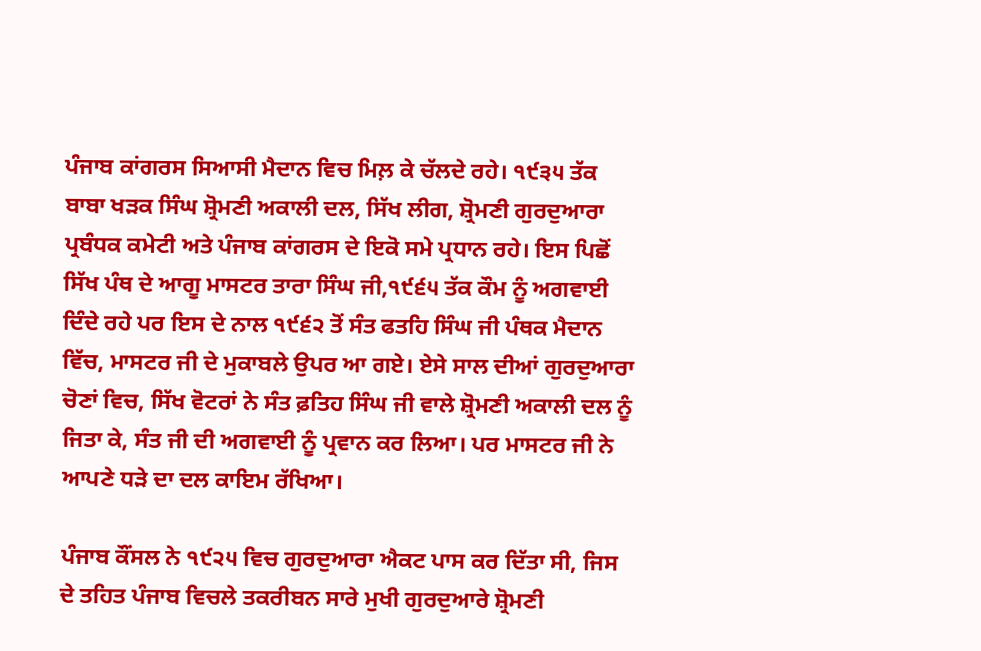ਪੰਜਾਬ ਕਾਂਗਰਸ ਸਿਆਸੀ ਮੈਦਾਨ ਵਿਚ ਮਿਲ਼ ਕੇ ਚੱਲਦੇ ਰਹੇ। ੧੯੩੫ ਤੱਕ ਬਾਬਾ ਖੜਕ ਸਿੰਘ ਸ਼੍ਰੋਮਣੀ ਅਕਾਲੀ ਦਲ, ਸਿੱਖ ਲੀਗ, ਸ਼੍ਰੋਮਣੀ ਗੁਰਦੁਆਰਾ ਪ੍ਰਬੰਧਕ ਕਮੇਟੀ ਅਤੇ ਪੰਜਾਬ ਕਾਂਗਰਸ ਦੇ ਇਕੋ ਸਮੇ ਪ੍ਰਧਾਨ ਰਹੇ। ਇਸ ਪਿਛੋਂ ਸਿੱਖ ਪੰਥ ਦੇ ਆਗੂ ਮਾਸਟਰ ਤਾਰਾ ਸਿੰਘ ਜੀ,੧੯੬੫ ਤੱਕ ਕੌਮ ਨੂੰ ਅਗਵਾਈ ਦਿੰਦੇ ਰਹੇ ਪਰ ਇਸ ਦੇ ਨਾਲ ੧੯੬੨ ਤੋਂ ਸੰਤ ਫਤਹਿ ਸਿੰਘ ਜੀ ਪੰਥਕ ਮੈਦਾਨ ਵਿੱਚ, ਮਾਸਟਰ ਜੀ ਦੇ ਮੁਕਾਬਲੇ ਉਪਰ ਆ ਗਏ। ਏਸੇ ਸਾਲ ਦੀਆਂ ਗੁਰਦੁਆਰਾ ਚੋਣਾਂ ਵਿਚ, ਸਿੱਖ ਵੋਟਰਾਂ ਨੇ ਸੰਤ ਫ਼ਤਿਹ ਸਿੰਘ ਜੀ ਵਾਲੇ ਸ਼੍ਰੋਮਣੀ ਅਕਾਲੀ ਦਲ ਨੂੰ ਜਿਤਾ ਕੇ, ਸੰਤ ਜੀ ਦੀ ਅਗਵਾਈ ਨੂੰ ਪ੍ਰਵਾਨ ਕਰ ਲਿਆ। ਪਰ ਮਾਸਟਰ ਜੀ ਨੇ ਆਪਣੇ ਧੜੇ ਦਾ ਦਲ ਕਾਇਮ ਰੱਖਿਆ।

ਪੰਜਾਬ ਕੌਂਸਲ ਨੇ ੧੯੨੫ ਵਿਚ ਗੁਰਦੁਆਰਾ ਐਕਟ ਪਾਸ ਕਰ ਦਿੱਤਾ ਸੀ, ਜਿਸ ਦੇ ਤਹਿਤ ਪੰਜਾਬ ਵਿਚਲੇ ਤਕਰੀਬਨ ਸਾਰੇ ਮੁਖੀ ਗੁਰਦੁਆਰੇ ਸ਼੍ਰੋਮਣੀ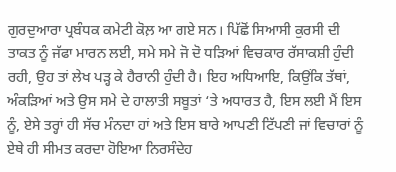ਗੁਰਦੁਆਰਾ ਪ੍ਰਬੰਧਕ ਕਮੇਟੀ ਕੋਲ਼ ਆ ਗਏ ਸਨ। ਪਿੱਛੋਂ ਸਿਆਸੀ ਕੁਰਸੀ ਦੀ ਤਾਕਤ ਨੂੰ ਜੱਫਾ ਮਾਰਨ ਲਈ, ਸਮੇ ਸਮੇ ਜੋ ਦੋ ਧੜਿਆਂ ਵਿਚਕਾਰ ਰੱਸਾਕਸ਼ੀ ਹੁੰਦੀ ਰਹੀ, ਉਹ ਤਾਂ ਲੇਖ ਪੜ੍ਹ ਕੇ ਹੈਰਾਨੀ ਹੁੰਦੀ ਹੈ। ਇਹ ਅਧਿਆਇ, ਕਿਉਂਕਿ ਤੱਥਾਂ, ਅੰਕੜਿਆਂ ਅਤੇ ਉਸ ਸਮੇ ਦੇ ਹਾਲਾਤੀ ਸਬੂਤਾਂ ‘ਤੇ ਅਧਾਰਤ ਹੈ, ਇਸ ਲਈ ਮੈਂ ਇਸ ਨੂੰ, ਏਸੇ ਤਰ੍ਹਾਂ ਹੀ ਸੱਚ ਮੰਨਦਾ ਹਾਂ ਅਤੇ ਇਸ ਬਾਰੇ ਆਪਣੀ ਟਿੱਪਣੀ ਜਾਂ ਵਿਚਾਰਾਂ ਨੂੰ ਏਥੇ ਹੀ ਸੀਮਤ ਕਰਦਾ ਹੋਇਆ ਨਿਰਸੰਦੇਹ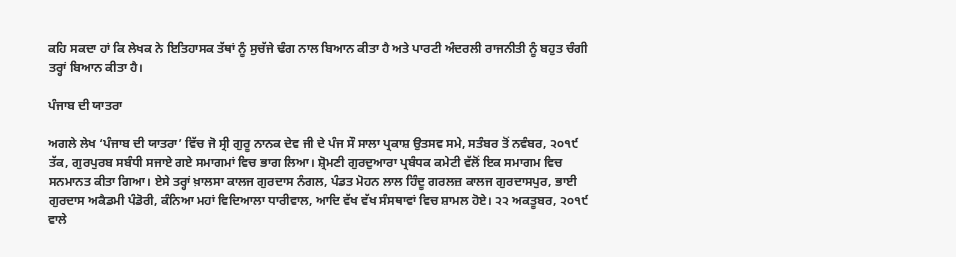ਕਹਿ ਸਕਦਾ ਹਾਂ ਕਿ ਲੇਖਕ ਨੇ ਇਤਿਹਾਸਕ ਤੱਥਾਂ ਨੂੰ ਸੁਚੱਜੇ ਢੰਗ ਨਾਲ ਬਿਆਨ ਕੀਤਾ ਹੈ ਅਤੇ ਪਾਰਟੀ ਅੰਦਰਲੀ ਰਾਜਨੀਤੀ ਨੂੰ ਬਹੁਤ ਚੰਗੀ ਤਰ੍ਹਾਂ ਬਿਆਨ ਕੀਤਾ ਹੈ।

ਪੰਜਾਬ ਦੀ ਯਾਤਰਾ

ਅਗਲੇ ਲੇਖ ‘ਪੰਜਾਬ ਦੀ ਯਾਤਰਾ’ ਵਿੱਚ ਜੋ ਸ੍ਰੀ ਗੁਰੂ ਨਾਨਕ ਦੇਵ ਜੀ ਦੇ ਪੰਜ ਸੌ ਸਾਲਾ ਪ੍ਰਕਾਸ਼ ਉਤਸਵ ਸਮੇ, ਸਤੰਬਰ ਤੋਂ ਨਵੰਬਰ, ੨੦੧੯ ਤੱਕ, ਗੁਰਪੁਰਬ ਸਬੰਧੀ ਸਜਾਏ ਗਏ ਸਮਾਗਮਾਂ ਵਿਚ ਭਾਗ ਲਿਆ। ਸ਼੍ਰੋਮਣੀ ਗੁਰਦੁਆਰਾ ਪ੍ਰਬੰਧਕ ਕਮੇਟੀ ਵੱਲੋਂ ਇਕ ਸਮਾਗਮ ਵਿਚ ਸਨਮਾਨਤ ਕੀਤਾ ਗਿਆ। ਏਸੇ ਤਰ੍ਹਾਂ ਖ਼ਾਲਸਾ ਕਾਲਜ ਗੁਰਦਾਸ ਨੰਗਲ, ਪੰਡਤ ਮੋਹਨ ਲਾਲ ਹਿੰਦੂ ਗਰਲਜ਼ ਕਾਲਜ ਗੁਰਦਾਸਪੁਰ, ਭਾਈ ਗੁਰਦਾਸ ਅਕੈਡਮੀ ਪੰਡੋਰੀ, ਕੰਨਿਆ ਮਹਾਂ ਵਿਦਿਆਲਾ ਧਾਰੀਵਾਲ, ਆਦਿ ਵੱਖ ਵੱਖ ਸੰਸਥਾਵਾਂ ਵਿਚ ਸ਼ਾਮਲ ਹੋਏ। ੨੨ ਅਕਤੂਬਰ, ੨੦੧੯ ਵਾਲੇ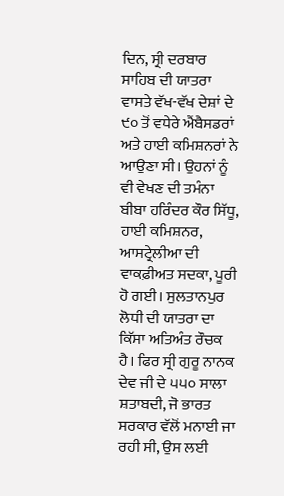ਦਿਨ, ਸ੍ਰੀ ਦਰਬਾਰ ਸਾਹਿਬ ਦੀ ਯਾਤਰਾ ਵਾਸਤੇ ਵੱਖ-ਵੱਖ ਦੇਸ਼ਾਂ ਦੇ ੯੦ ਤੋਂ ਵਧੇਰੇ ਐਂਬੈਸਡਰਾਂ ਅਤੇ ਹਾਈ ਕਮਿਸ਼ਨਰਾਂ ਨੇ ਆਉਣਾ ਸੀ। ਉਹਨਾਂ ਨੂੰ ਵੀ ਵੇਖਣ ਦੀ ਤਮੰਨਾ ਬੀਬਾ ਹਰਿੰਦਰ ਕੌਰ ਸਿੱਧੂ, ਹਾਈ ਕਮਿਸ਼ਨਰ, ਆਸਟ੍ਰੇਲੀਆ ਦੀ ਵਾਕਫ਼ੀਅਤ ਸਦਕਾ, ਪੂਰੀ ਹੋ ਗਈ। ਸੁਲਤਾਨਪੁਰ ਲੋਧੀ ਦੀ ਯਾਤਰਾ ਦਾ ਕਿੱਸਾ ਅਤਿਅੰਤ ਰੌਚਕ ਹੈ। ਫਿਰ ਸ੍ਰੀ ਗੁਰੂ ਨਾਨਕ ਦੇਵ ਜੀ ਦੇ ੫੫੦ ਸਾਲਾ ਸ਼ਤਾਬਦੀ, ਜੋ ਭਾਰਤ ਸਰਕਾਰ ਵੱਲੋਂ ਮਨਾਈ ਜਾ ਰਹੀ ਸੀ, ਉਸ ਲਈ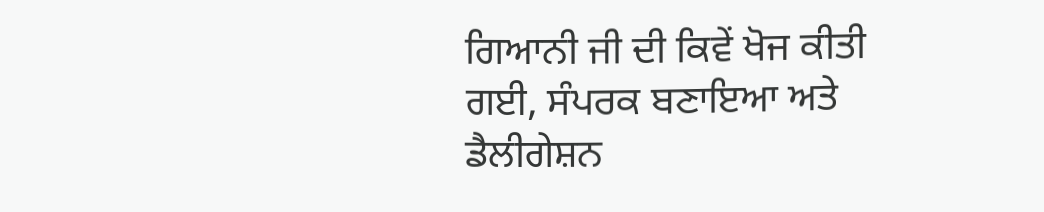ਗਿਆਨੀ ਜੀ ਦੀ ਕਿਵੇਂ ਖੋਜ ਕੀਤੀ ਗਈ, ਸੰਪਰਕ ਬਣਾਇਆ ਅਤੇ ਡੈਲੀਗੇਸ਼ਨ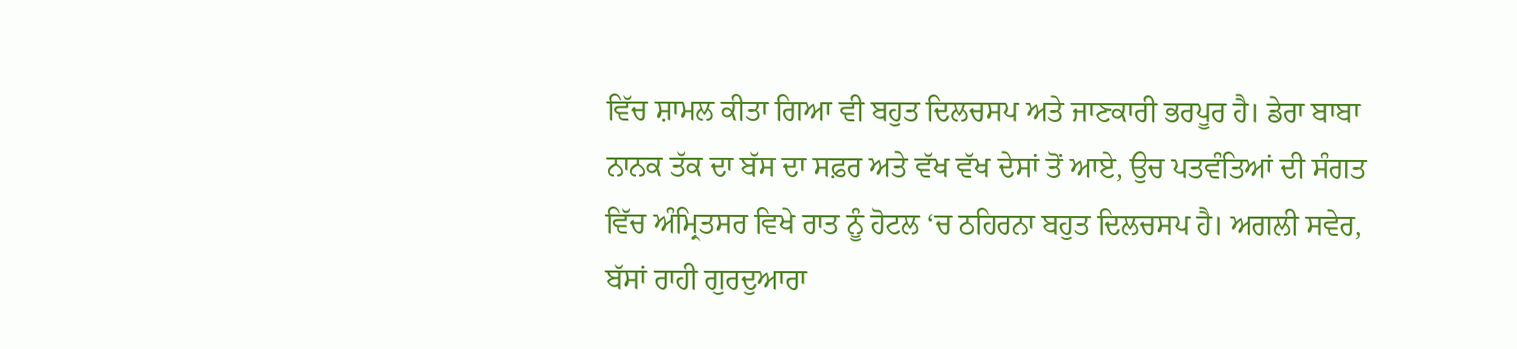ਵਿੱਚ ਸ਼ਾਮਲ ਕੀਤਾ ਗਿਆ ਵੀ ਬਹੁਤ ਦਿਲਚਸਪ ਅਤੇ ਜਾਣਕਾਰੀ ਭਰਪੂਰ ਹੈ। ਡੇਰਾ ਬਾਬਾ ਨਾਨਕ ਤੱਕ ਦਾ ਬੱਸ ਦਾ ਸਫ਼ਰ ਅਤੇ ਵੱਖ ਵੱਖ ਦੇਸਾਂ ਤੋਂ ਆਏ, ਉਚ ਪਤਵੰਤਿਆਂ ਦੀ ਸੰਗਤ ਵਿੱਚ ਅੰਮ੍ਰਿਤਸਰ ਵਿਖੇ ਰਾਤ ਨੂੰ ਹੋਟਲ ‘ਚ ਠਹਿਰਨਾ ਬਹੁਤ ਦਿਲਚਸਪ ਹੈ। ਅਗਲੀ ਸਵੇਰ, ਬੱਸਾਂ ਰਾਹੀ ਗੁਰਦੁਆਰਾ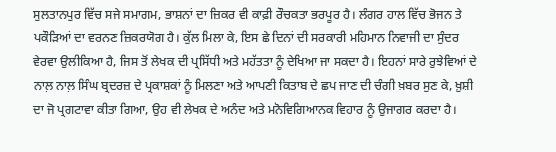ਸੁਲਤਾਨਪੁਰ ਵਿੱਚ ਸਜੇ ਸਮਾਗਮ, ਭਾਸ਼ਨਾਂ ਦਾ ਜ਼ਿਕਰ ਵੀ ਕਾਫ਼ੀ ਰੌਚਕਤਾ ਭਰਪੂਰ ਹੈ। ਲੰਗਰ ਹਾਲ ਵਿੱਚ ਭੋਜਨ ਤੇ ਪਕੌੜਿਆਂ ਦਾ ਵਰਨਣ ਜ਼ਿਕਰਯੋਗ ਹੈ। ਕੁੱਲ ਮਿਲਾ ਕੇ, ਇਸ ਛੇ ਦਿਨਾਂ ਦੀ ਸਰਕਾਰੀ ਮਹਿਮਾਨ ਨਿਵਾਜੀ ਦਾ ਸੁੰਦਰ ਵੇਰਵਾ ਉਲੀਕਿਆ ਹੈ, ਜਿਸ ਤੋਂ ਲੇਖਕ ਦੀ ਪ੍ਰਸਿੱਧੀ ਅਤੇ ਮਹੱਤਤਾ ਨੂੰ ਦੇਖਿਆ ਜਾ ਸਕਦਾ ਹੈ। ਇਹਨਾਂ ਸਾਰੇ ਰੁਝੇਵਿਆਂ ਦੇ ਨਾਲ਼ ਨਾਲ਼ ਸਿੰਘ ਬ੍ਰਦਰਜ਼ ਦੇ ਪ੍ਰਕਾਸ਼ਕਾਂ ਨੂੰ ਮਿਲਣਾ ਅਤੇ ਆਪਣੀ ਕਿਤਾਬ ਦੇ ਛਪ ਜਾਣ ਦੀ ਚੰਗੀ ਖ਼ਬਰ ਸੁਣ ਕੇ, ਖ਼ੁਸ਼ੀ ਦਾ ਜੋ ਪ੍ਰਗਟਾਵਾ ਕੀਤਾ ਗਿਆ, ਉਹ ਵੀ ਲੇਖਕ ਦੇ ਅਨੰਦ ਅਤੇ ਮਨੋਵਿਗਿਆਨਕ ਵਿਹਾਰ ਨੂੰ ਉਜਾਗਰ ਕਰਦਾ ਹੈ।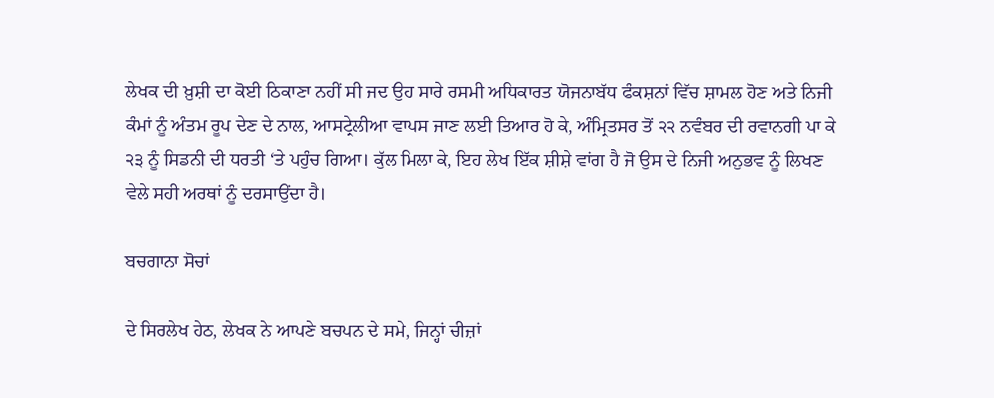ਲੇਖਕ ਦੀ ਖ਼ੁਸ਼ੀ ਦਾ ਕੋਈ ਠਿਕਾਣਾ ਨਹੀਂ ਸੀ ਜਦ ਉਹ ਸਾਰੇ ਰਸਮੀ ਅਧਿਕਾਰਤ ਯੋਜਨਾਬੱਧ ਫੰਕਸ਼ਨਾਂ ਵਿੱਚ ਸ਼ਾਮਲ ਹੋਣ ਅਤੇ ਨਿਜੀ ਕੰਮਾਂ ਨੂੰ ਅੰਤਮ ਰੂਪ ਦੇਣ ਦੇ ਨਾਲ, ਆਸਟ੍ਰੇਲੀਆ ਵਾਪਸ ਜਾਣ ਲਈ ਤਿਆਰ ਹੋ ਕੇ, ਅੰਮ੍ਰਿਤਸਰ ਤੋਂ ੨੨ ਨਵੰਬਰ ਦੀ ਰਵਾਨਗੀ ਪਾ ਕੇ ੨੩ ਨੂੰ ਸਿਡਨੀ ਦੀ ਧਰਤੀ ‘ਤੇ ਪਹੁੰਚ ਗਿਆ। ਕੁੱਲ ਮਿਲਾ ਕੇ, ਇਹ ਲੇਖ ਇੱਕ ਸ਼ੀਸ਼ੇ ਵਾਂਗ ਹੈ ਜੋ ਉਸ ਦੇ ਨਿਜੀ ਅਨੁਭਵ ਨੂੰ ਲਿਖਣ ਵੇਲੇ ਸਹੀ ਅਰਥਾਂ ਨੂੰ ਦਰਸਾਉਂਦਾ ਹੈ।

ਬਚਗਾਨਾ ਸੋਚਾਂ

ਦੇ ਸਿਰਲੇਖ ਹੇਠ, ਲੇਖਕ ਨੇ ਆਪਣੇ ਬਚਪਨ ਦੇ ਸਮੇ, ਜਿਨ੍ਹਾਂ ਚੀਜ਼ਾਂ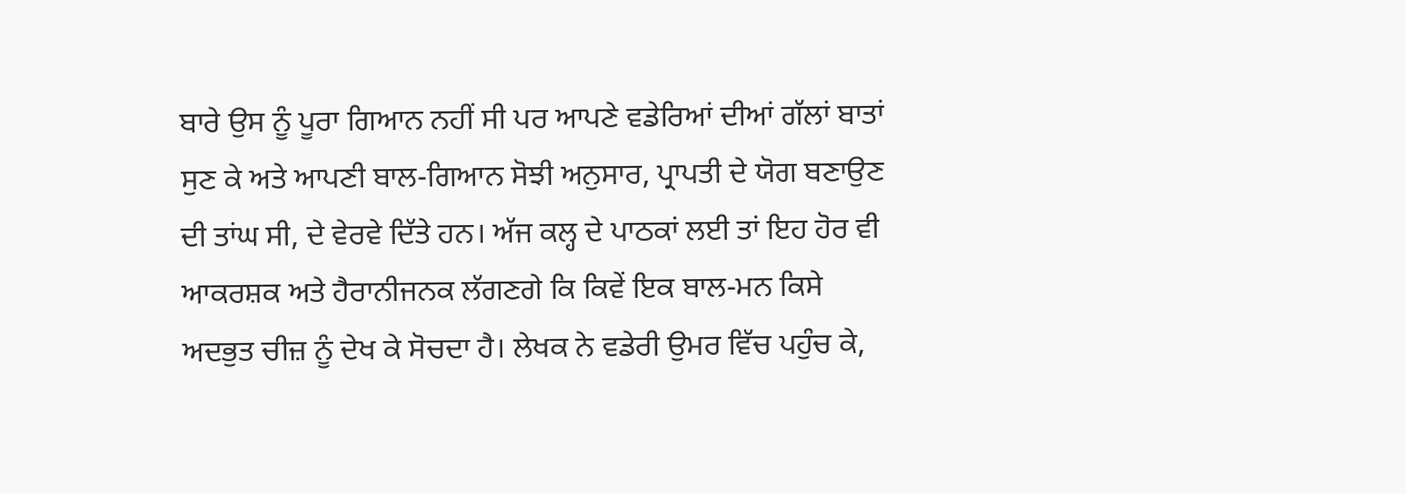ਬਾਰੇ ਉਸ ਨੂੰ ਪੂਰਾ ਗਿਆਨ ਨਹੀਂ ਸੀ ਪਰ ਆਪਣੇ ਵਡੇਰਿਆਂ ਦੀਆਂ ਗੱਲਾਂ ਬਾਤਾਂ ਸੁਣ ਕੇ ਅਤੇ ਆਪਣੀ ਬਾਲ-ਗਿਆਨ ਸੋਝੀ ਅਨੁਸਾਰ, ਪ੍ਰਾਪਤੀ ਦੇ ਯੋਗ ਬਣਾਉਣ ਦੀ ਤਾਂਘ ਸੀ, ਦੇ ਵੇਰਵੇ ਦਿੱਤੇ ਹਨ। ਅੱਜ ਕਲ੍ਹ ਦੇ ਪਾਠਕਾਂ ਲਈ ਤਾਂ ਇਹ ਹੋਰ ਵੀ ਆਕਰਸ਼ਕ ਅਤੇ ਹੈਰਾਨੀਜਨਕ ਲੱਗਣਗੇ ਕਿ ਕਿਵੇਂ ਇਕ ਬਾਲ-ਮਨ ਕਿਸੇ ਅਦਭੁਤ ਚੀਜ਼ ਨੂੰ ਦੇਖ ਕੇ ਸੋਚਦਾ ਹੈ। ਲੇਖਕ ਨੇ ਵਡੇਰੀ ਉਮਰ ਵਿੱਚ ਪਹੁੰਚ ਕੇ,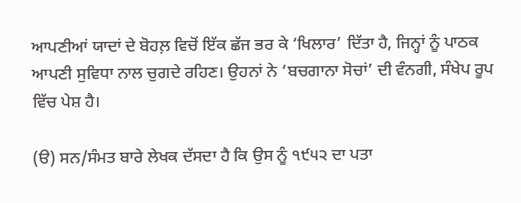ਆਪਣੀਆਂ ਯਾਦਾਂ ਦੇ ਬੋਹਲ਼ ਵਿਚੋਂ ਇੱਕ ਛੱਜ ਭਰ ਕੇ ‘ਖਿਲਾਰ’ ਦਿੱਤਾ ਹੈ, ਜਿਨ੍ਹਾਂ ਨੂੰ ਪਾਠਕ ਆਪਣੀ ਸੁਵਿਧਾ ਨਾਲ ਚੁਗਦੇ ਰਹਿਣ। ਉਹਨਾਂ ਨੇ ‘ਬਚਗਾਨਾ ਸੋਚਾਂ’ ਦੀ ਵੰਨਗੀ, ਸੰਖੇਪ ਰੂਪ ਵਿੱਚ ਪੇਸ਼ ਹੈ।

(ੳ) ਸਨ/ਸੰਮਤ ਬਾਰੇ ਲੇਖਕ ਦੱਸਦਾ ਹੈ ਕਿ ਉਸ ਨੂੰ ੧੯੫੨ ਦਾ ਪਤਾ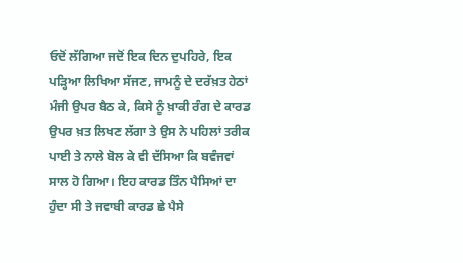ਓਦੋਂ ਲੱਗਿਆ ਜਦੋਂ ਇਕ ਦਿਨ ਦੁਪਹਿਰੇ, ਇਕ ਪੜ੍ਹਿਆ ਲਿਖਿਆ ਸੱਜਣ, ਜਾਮਨੂੰ ਦੇ ਦਰੱਖ਼ਤ ਹੇਠਾਂ ਮੰਜੀ ਉਪਰ ਬੈਠ ਕੇ, ਕਿਸੇ ਨੂੰ ਖ਼ਾਕੀ ਰੰਗ ਦੇ ਕਾਰਡ ਉਪਰ ਖ਼ਤ ਲਿਖਣ ਲੱਗਾ ਤੇ ਉਸ ਨੇ ਪਹਿਲਾਂ ਤਰੀਕ ਪਾਈ ਤੇ ਨਾਲੇ ਬੋਲ ਕੇ ਵੀ ਦੱਸਿਆ ਕਿ ਬਵੰਜਵਾਂ ਸਾਲ ਹੋ ਗਿਆ। ਇਹ ਕਾਰਡ ਤਿੰਨ ਪੈਸਿਆਂ ਦਾ ਹੁੰਦਾ ਸੀ ਤੇ ਜਵਾਬੀ ਕਾਰਡ ਛੇ ਪੈਸੇ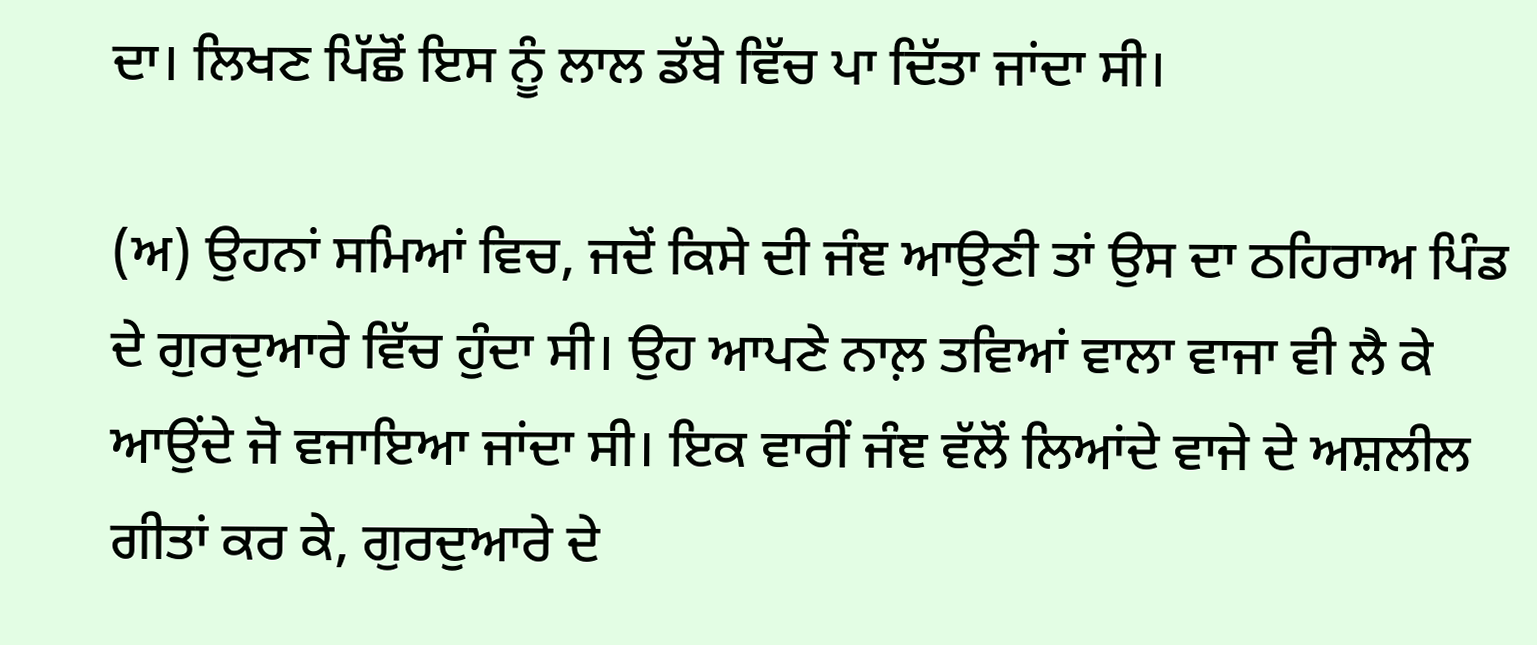ਦਾ। ਲਿਖਣ ਪਿੱਛੋਂ ਇਸ ਨੂੰ ਲਾਲ ਡੱਬੇ ਵਿੱਚ ਪਾ ਦਿੱਤਾ ਜਾਂਦਾ ਸੀ।

(ਅ) ਉਹਨਾਂ ਸਮਿਆਂ ਵਿਚ, ਜਦੋਂ ਕਿਸੇ ਦੀ ਜੰਞ ਆਉਣੀ ਤਾਂ ਉਸ ਦਾ ਠਹਿਰਾਅ ਪਿੰਡ ਦੇ ਗੁਰਦੁਆਰੇ ਵਿੱਚ ਹੁੰਦਾ ਸੀ। ਉਹ ਆਪਣੇ ਨਾਲ਼ ਤਵਿਆਂ ਵਾਲਾ ਵਾਜਾ ਵੀ ਲੈ ਕੇ ਆਉਂਦੇ ਜੋ ਵਜਾਇਆ ਜਾਂਦਾ ਸੀ। ਇਕ ਵਾਰੀਂ ਜੰਞ ਵੱਲੋਂ ਲਿਆਂਦੇ ਵਾਜੇ ਦੇ ਅਸ਼ਲੀਲ ਗੀਤਾਂ ਕਰ ਕੇ, ਗੁਰਦੁਆਰੇ ਦੇ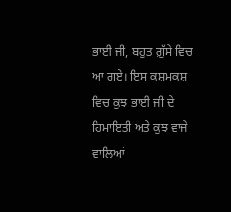ਭਾਈ ਜੀ, ਬਹੁਤ ਗ਼ੁੱਸੇ ਵਿਚ ਆ ਗਏ। ਇਸ ਕਸ਼ਮਕਸ਼ ਵਿਚ ਕੁਝ ਭਾਈ ਜੀ ਦੇ ਹਿਮਾਇਤੀ ਅਤੇ ਕੁਝ ਵਾਜੇ ਵਾਲਿਆਂ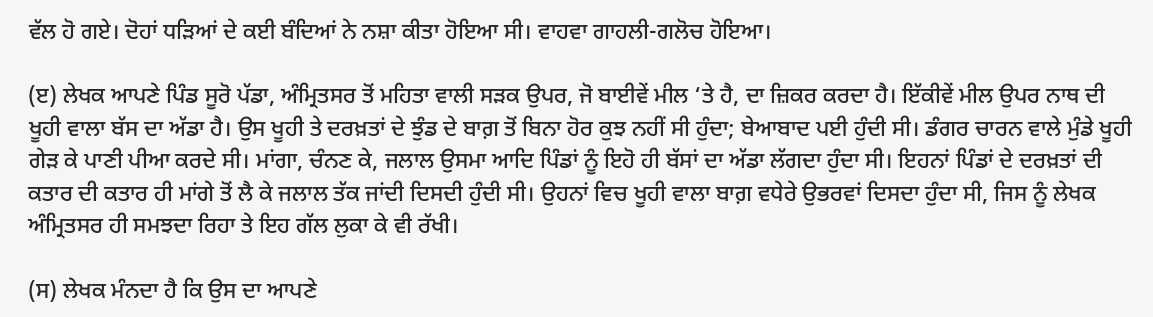ਵੱਲ ਹੋ ਗਏ। ਦੋਹਾਂ ਧੜਿਆਂ ਦੇ ਕਈ ਬੰਦਿਆਂ ਨੇ ਨਸ਼ਾ ਕੀਤਾ ਹੋਇਆ ਸੀ। ਵਾਹਵਾ ਗਾਹਲੀ-ਗਲੋਚ ਹੋਇਆ।

(ੲ) ਲੇਖਕ ਆਪਣੇ ਪਿੰਡ ਸੂਰੋ ਪੱਡਾ, ਅੰਮ੍ਰਿਤਸਰ ਤੋਂ ਮਹਿਤਾ ਵਾਲੀ ਸੜਕ ਉਪਰ, ਜੋ ਬਾਈਵੇਂ ਮੀਲ ‘ਤੇ ਹੈ, ਦਾ ਜ਼ਿਕਰ ਕਰਦਾ ਹੈ। ਇੱਕੀਵੇਂ ਮੀਲ ਉਪਰ ਨਾਥ ਦੀ ਖੂਹੀ ਵਾਲਾ ਬੱਸ ਦਾ ਅੱਡਾ ਹੈ। ਉਸ ਖੂਹੀ ਤੇ ਦਰਖ਼ਤਾਂ ਦੇ ਝੁੰਡ ਦੇ ਬਾਗ਼ ਤੋਂ ਬਿਨਾ ਹੋਰ ਕੁਝ ਨਹੀਂ ਸੀ ਹੁੰਦਾ; ਬੇਆਬਾਦ ਪਈ ਹੁੰਦੀ ਸੀ। ਡੰਗਰ ਚਾਰਨ ਵਾਲੇ ਮੁੰਡੇ ਖੂਹੀ ਗੇੜ ਕੇ ਪਾਣੀ ਪੀਆ ਕਰਦੇ ਸੀ। ਮਾਂਗਾ, ਚੰਨਣ ਕੇ, ਜਲਾਲ ਉਸਮਾ ਆਦਿ ਪਿੰਡਾਂ ਨੂੰ ਇਹੋ ਹੀ ਬੱਸਾਂ ਦਾ ਅੱਡਾ ਲੱਗਦਾ ਹੁੰਦਾ ਸੀ। ਇਹਨਾਂ ਪਿੰਡਾਂ ਦੇ ਦਰਖ਼ਤਾਂ ਦੀ ਕਤਾਰ ਦੀ ਕਤਾਰ ਹੀ ਮਾਂਗੇ ਤੋਂ ਲੈ ਕੇ ਜਲਾਲ ਤੱਕ ਜਾਂਦੀ ਦਿਸਦੀ ਹੁੰਦੀ ਸੀ। ਉਹਨਾਂ ਵਿਚ ਖੂਹੀ ਵਾਲਾ ਬਾਗ਼ ਵਧੇਰੇ ਉਭਰਵਾਂ ਦਿਸਦਾ ਹੁੰਦਾ ਸੀ, ਜਿਸ ਨੂੰ ਲੇਖਕ ਅੰਮ੍ਰਿਤਸਰ ਹੀ ਸਮਝਦਾ ਰਿਹਾ ਤੇ ਇਹ ਗੱਲ ਲੁਕਾ ਕੇ ਵੀ ਰੱਖੀ।

(ਸ) ਲੇਖਕ ਮੰਨਦਾ ਹੈ ਕਿ ਉਸ ਦਾ ਆਪਣੇ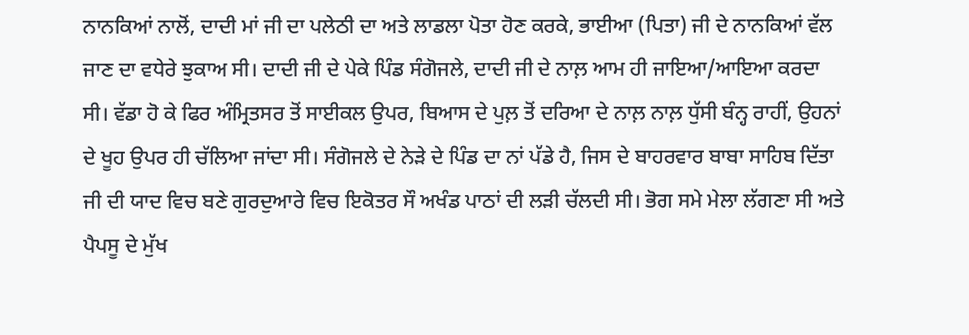ਨਾਨਕਿਆਂ ਨਾਲੋਂ, ਦਾਦੀ ਮਾਂ ਜੀ ਦਾ ਪਲੇਠੀ ਦਾ ਅਤੇ ਲਾਡਲਾ ਪੋਤਾ ਹੋਣ ਕਰਕੇ, ਭਾਈਆ (ਪਿਤਾ) ਜੀ ਦੇ ਨਾਨਕਿਆਂ ਵੱਲ ਜਾਣ ਦਾ ਵਧੇਰੇ ਝੁਕਾਅ ਸੀ। ਦਾਦੀ ਜੀ ਦੇ ਪੇਕੇ ਪਿੰਡ ਸੰਗੋਜਲੇ, ਦਾਦੀ ਜੀ ਦੇ ਨਾਲ਼ ਆਮ ਹੀ ਜਾਇਆ/ਆਇਆ ਕਰਦਾ ਸੀ। ਵੱਡਾ ਹੋ ਕੇ ਫਿਰ ਅੰਮ੍ਰਿਤਸਰ ਤੋਂ ਸਾਈਕਲ ਉਪਰ, ਬਿਆਸ ਦੇ ਪੁਲ਼ ਤੋਂ ਦਰਿਆ ਦੇ ਨਾਲ਼ ਨਾਲ਼ ਧੁੱਸੀ ਬੰਨ੍ਹ ਰਾਹੀਂ, ਉਹਨਾਂ ਦੇ ਖੂਹ ਉਪਰ ਹੀ ਚੱਲਿਆ ਜਾਂਦਾ ਸੀ। ਸੰਗੋਜਲੇ ਦੇ ਨੇੜੇ ਦੇ ਪਿੰਡ ਦਾ ਨਾਂ ਪੱਡੇ ਹੈ, ਜਿਸ ਦੇ ਬਾਹਰਵਾਰ ਬਾਬਾ ਸਾਹਿਬ ਦਿੱਤਾ ਜੀ ਦੀ ਯਾਦ ਵਿਚ ਬਣੇ ਗੁਰਦੁਆਰੇ ਵਿਚ ਇਕੋਤਰ ਸੌ ਅਖੰਡ ਪਾਠਾਂ ਦੀ ਲੜੀ ਚੱਲਦੀ ਸੀ। ਭੋਗ ਸਮੇ ਮੇਲਾ ਲੱਗਣਾ ਸੀ ਅਤੇ ਪੈਪਸੂ ਦੇ ਮੁੱਖ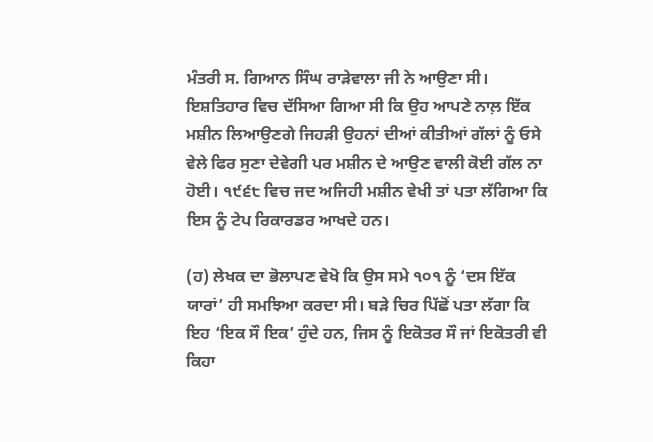ਮੰਤਰੀ ਸ. ਗਿਆਨ ਸਿੰਘ ਰਾੜੇਵਾਲਾ ਜੀ ਨੇ ਆਉਣਾ ਸੀ। ਇਸ਼ਤਿਹਾਰ ਵਿਚ ਦੱਸਿਆ ਗਿਆ ਸੀ ਕਿ ਉਹ ਆਪਣੇ ਨਾਲ਼ ਇੱਕ ਮਸ਼ੀਨ ਲਿਆਉਣਗੇ ਜਿਹੜੀ ਉਹਨਾਂ ਦੀਆਂ ਕੀਤੀਆਂ ਗੱਲਾਂ ਨੂੰ ਓਸੇ ਵੇਲੇ ਫਿਰ ਸੁਣਾ ਦੇਵੇਗੀ ਪਰ ਮਸ਼ੀਨ ਦੇ ਆਉਣ ਵਾਲੀ ਕੋਈ ਗੱਲ ਨਾ ਹੋਈ। ੧੯੬੮ ਵਿਚ ਜਦ ਅਜਿਹੀ ਮਸ਼ੀਨ ਵੇਖੀ ਤਾਂ ਪਤਾ ਲੱਗਿਆ ਕਿ ਇਸ ਨੂੰ ਟੇਪ ਰਿਕਾਰਡਰ ਆਖਦੇ ਹਨ।

(ਹ) ਲੇਖਕ ਦਾ ਭੋਲਾਪਣ ਵੇਖੋ ਕਿ ਉਸ ਸਮੇ ੧੦੧ ਨੂੰ ‘ਦਸ ਇੱਕ ਯਾਰਾਂ’ ਹੀ ਸਮਝਿਆ ਕਰਦਾ ਸੀ। ਬੜੇ ਚਿਰ ਪਿੱਛੋਂ ਪਤਾ ਲੱਗਾ ਕਿ ਇਹ ‘ਇਕ ਸੌ ਇਕ’ ਹੁੰਦੇ ਹਨ, ਜਿਸ ਨੂੰ ਇਕੋਤਰ ਸੌ ਜਾਂ ਇਕੋਤਰੀ ਵੀ ਕਿਹਾ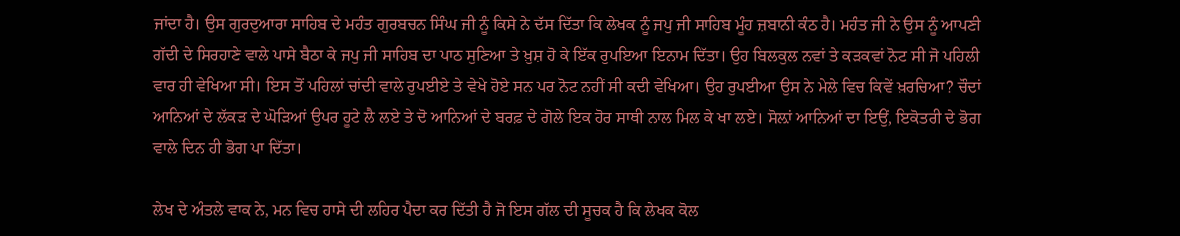ਜਾਂਦਾ ਹੈ। ਉਸ ਗੁਰਦੁਆਰਾ ਸਾਹਿਬ ਦੇ ਮਹੰਤ ਗੁਰਬਚਨ ਸਿੰਘ ਜੀ ਨੂੰ ਕਿਸੇ ਨੇ ਦੱਸ ਦਿੱਤਾ ਕਿ ਲੇਖਕ ਨੂੰ ਜਪੁ ਜੀ ਸਾਹਿਬ ਮੂੰਹ ਜ਼ਬਾਨੀ ਕੰਠ ਹੈ। ਮਹੰਤ ਜੀ ਨੇ ਉਸ ਨੂੰ ਆਪਣੀ ਗੱਦੀ ਦੇ ਸਿਰਹਾਣੇ ਵਾਲੇ ਪਾਸੇ ਬੈਠਾ ਕੇ ਜਪੁ ਜੀ ਸਾਹਿਬ ਦਾ ਪਾਠ ਸੁਣਿਆ ਤੇ ਖ਼ੁਸ਼ ਹੋ ਕੇ ਇੱਕ ਰੁਪਇਆ ਇਨਾਮ ਦਿੱਤਾ। ਉਹ ਬਿਲਕੁਲ ਨਵਾਂ ਤੇ ਕੜਕਵਾਂ ਨੋਟ ਸੀ ਜੋ ਪਹਿਲੀ ਵਾਰ ਹੀ ਵੇਖਿਆ ਸੀ। ਇਸ ਤੋਂ ਪਹਿਲਾਂ ਚਾਂਦੀ ਵਾਲੇ ਰੁਪਈਏ ਤੇ ਵੇਖੇ ਹੋਏ ਸਨ ਪਰ ਨੋਟ ਨਹੀਂ ਸੀ ਕਦੀ ਵੇਖਿਆ। ਉਹ ਰੁਪਈਆ ਉਸ ਨੇ ਮੇਲੇ ਵਿਚ ਕਿਵੇਂ ਖ਼ਰਚਿਆ? ਚੌਦਾਂ ਆਨਿਆਂ ਦੇ ਲੱਕੜ ਦੇ ਘੋੜਿਆਂ ਉਪਰ ਹੂਟੇ ਲੈ ਲਏ ਤੇ ਦੋ ਆਨਿਆਂ ਦੇ ਬਰਫ਼ ਦੇ ਗੋਲੇ ਇਕ ਹੋਰ ਸਾਥੀ ਨਾਲ ਮਿਲ ਕੇ ਖਾ ਲਏ। ਸੋਲ਼ਾਂ ਆਨਿਆਂ ਦਾ ਇਉਂ, ਇਕੋਤਰੀ ਦੇ ਭੋਗ ਵਾਲੇ ਦਿਨ ਹੀ ਭੋਗ ਪਾ ਦਿੱਤਾ।

ਲੇਖ ਦੇ ਅੰਤਲੇ ਵਾਕ ਨੇ, ਮਨ ਵਿਚ ਹਾਸੇ ਦੀ ਲਹਿਰ ਪੈਦਾ ਕਰ ਦਿੱਤੀ ਹੈ ਜੋ ਇਸ ਗੱਲ ਦੀ ਸੂਚਕ ਹੈ ਕਿ ਲੇਖਕ ਕੋਲ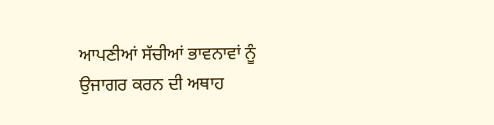ਆਪਣੀਆਂ ਸੱਚੀਆਂ ਭਾਵਨਾਵਾਂ ਨੂੰ ਉਜਾਗਰ ਕਰਨ ਦੀ ਅਥਾਹ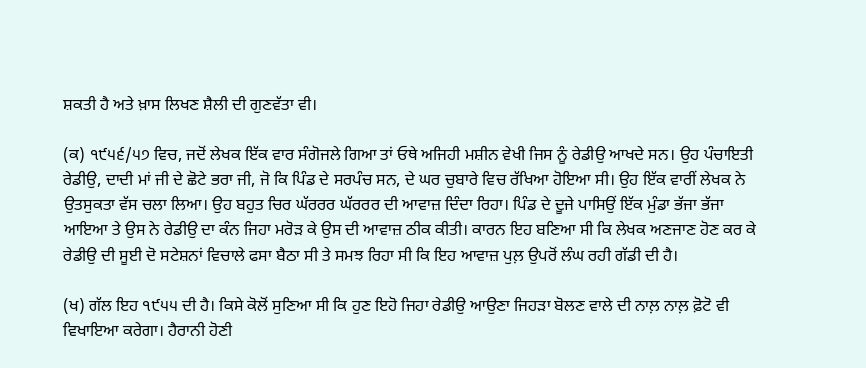ਸ਼ਕਤੀ ਹੈ ਅਤੇ ਖ਼ਾਸ ਲਿਖਣ ਸ਼ੈਲੀ ਦੀ ਗੁਣਵੱਤਾ ਵੀ।

(ਕ) ੧੯੫੬/੫੭ ਵਿਚ, ਜਦੋਂ ਲੇਖਕ ਇੱਕ ਵਾਰ ਸੰਗੋਜਲੇ ਗਿਆ ਤਾਂ ਓਥੇ ਅਜਿਹੀ ਮਸ਼ੀਨ ਵੇਖੀ ਜਿਸ ਨੂੰ ਰੇਡੀਉ ਆਖਦੇ ਸਨ। ਉਹ ਪੰਚਾਇਤੀ ਰੇਡੀਉ, ਦਾਦੀ ਮਾਂ ਜੀ ਦੇ ਛੋਟੇ ਭਰਾ ਜੀ, ਜੋ ਕਿ ਪਿੰਡ ਦੇ ਸਰਪੰਚ ਸਨ, ਦੇ ਘਰ ਚੁਬਾਰੇ ਵਿਚ ਰੱਖਿਆ ਹੋਇਆ ਸੀ। ਉਹ ਇੱਕ ਵਾਰੀਂ ਲੇਖਕ ਨੇ ਉਤਸੁਕਤਾ ਵੱਸ ਚਲਾ ਲਿਆ। ਉਹ ਬਹੁਤ ਚਿਰ ਘੱਰਰਰ ਘੱਰਰਰ ਦੀ ਆਵਾਜ਼ ਦਿੰਦਾ ਰਿਹਾ। ਪਿੰਡ ਦੇ ਦੂਜੇ ਪਾਸਿਉਂ ਇੱਕ ਮੁੰਡਾ ਭੱਜਾ ਭੱਜਾ ਆਇਆ ਤੇ ਉਸ ਨੇ ਰੇਡੀਉ ਦਾ ਕੰਨ ਜਿਹਾ ਮਰੋੜ ਕੇ ਉਸ ਦੀ ਆਵਾਜ਼ ਠੀਕ ਕੀਤੀ। ਕਾਰਨ ਇਹ ਬਣਿਆ ਸੀ ਕਿ ਲੇਖਕ ਅਣਜਾਣ ਹੋਣ ਕਰ ਕੇ ਰੇਡੀਉ ਦੀ ਸੂਈ ਦੋ ਸਟੇਸ਼ਨਾਂ ਵਿਚਾਲੇ ਫਸਾ ਬੈਠਾ ਸੀ ਤੇ ਸਮਝ ਰਿਹਾ ਸੀ ਕਿ ਇਹ ਆਵਾਜ਼ ਪੁਲ਼ ਉਪਰੋਂ ਲੰਘ ਰਹੀ ਗੱਡੀ ਦੀ ਹੈ।

(ਖ) ਗੱਲ ਇਹ ੧੯੫੫ ਦੀ ਹੈ। ਕਿਸੇ ਕੋਲੋਂ ਸੁਣਿਆ ਸੀ ਕਿ ਹੁਣ ਇਹੋ ਜਿਹਾ ਰੇਡੀਉ ਆਉਣਾ ਜਿਹੜਾ ਬੋਲਣ ਵਾਲੇ ਦੀ ਨਾਲ਼ ਨਾਲ਼ ਫ਼ੋਟੋ ਵੀ ਵਿਖਾਇਆ ਕਰੇਗਾ। ਹੈਰਾਨੀ ਹੋਣੀ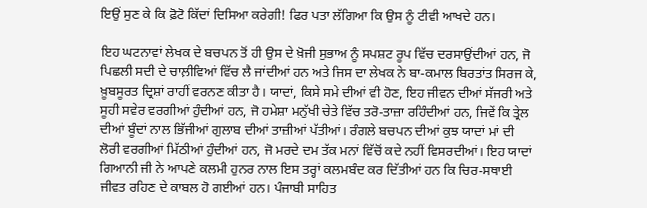ਇਉਂ ਸੁਣ ਕੇ ਕਿ ਫ਼ੋਟੋ ਕਿੱਦਾਂ ਦਿਸਿਆ ਕਰੇਗੀ! ਫਿਰ ਪਤਾ ਲੱਗਿਆ ਕਿ ਉਸ ਨੂੰ ਟੀਵੀ ਆਖਦੇ ਹਨ।

ਇਹ ਘਟਨਾਵਾਂ ਲੇਖਕ ਦੇ ਬਚਪਨ ਤੋਂ ਹੀ ਉਸ ਦੇ ਖ਼ੋਜੀ ਸੁਭਾਅ ਨੂੰ ਸਪਸ਼ਟ ਰੂਪ ਵਿੱਚ ਦਰਸਾਉਂਦੀਆਂ ਹਨ, ਜੋ ਪਿਛਲੀ ਸਦੀ ਦੇ ਚਾਲ਼ੀਵਿਆਂ ਵਿੱਚ ਲੈ ਜਾਂਦੀਆਂ ਹਨ ਅਤੇ ਜਿਸ ਦਾ ਲੇਖਕ ਨੇ ਬਾ-ਕਮਾਲ ਬਿਰਤਾਂਤ ਸਿਰਜ ਕੇ, ਖ਼ੂਬਸੂਰਤ ਦ੍ਰਿਸ਼ਾਂ ਰਾਹੀਂ ਵਰਨਣ ਕੀਤਾ ਹੈ। ਯਾਦਾਂ, ਕਿਸੇ ਸਮੇ ਦੀਆਂ ਵੀ ਹੋਣ, ਇਹ ਜੀਵਨ ਦੀਆਂ ਸੱਜਰੀ ਅਤੇ ਸੂਹੀ ਸਵੇਰ ਵਰਗੀਆਂ ਹੁੰਦੀਆਂ ਹਨ, ਜੋ ਹਮੇਸ਼ਾ ਮਨੁੱਖੀ ਚੇਤੇ ਵਿੱਚ ਤਰੋ-ਤਾਜ਼ਾ ਰਹਿੰਦੀਆਂ ਹਨ, ਜਿਵੇਂ ਕਿ ਤ੍ਰੇਲ ਦੀਆਂ ਬੂੰਦਾਂ ਨਾਲ ਭਿੱਜੀਆਂ ਗੁਲਾਬ ਦੀਆਂ ਤਾਜ਼ੀਆਂ ਪੱਤੀਆਂ। ਰੰਗਲੇ ਬਚਪਨ ਦੀਆਂ ਕੁਝ ਯਾਦਾਂ ਮਾਂ ਦੀ ਲੋਰੀ ਵਰਗੀਆਂ ਮਿੱਠੀਆਂ ਹੁੰਦੀਆਂ ਹਨ, ਜੋ ਮਰਦੇ ਦਮ ਤੱਕ ਮਨਾਂ ਵਿੱਚੋਂ ਕਦੇ ਨਹੀਂ ਵਿਸਰਦੀਆਂ। ਇਹ ਯਾਦਾਂ ਗਿਆਨੀ ਜੀ ਨੇ ਆਪਣੇ ਕਲਮੀ ਹੁਨਰ ਨਾਲ ਇਸ ਤਰ੍ਹਾਂ ਕਲਮਬੰਦ ਕਰ ਦਿੱਤੀਆਂ ਹਨ ਕਿ ਚਿਰ-ਸਥਾਈ ਜੀਵਤ ਰਹਿਣ ਦੇ ਕਾਬਲ ਹੋ ਗਈਆਂ ਹਨ। ਪੰਜਾਬੀ ਸਾਹਿਤ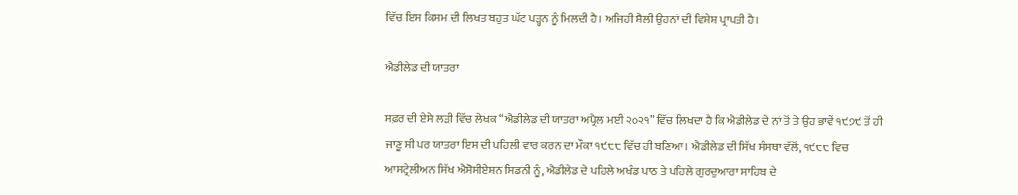ਵਿੱਚ ਇਸ ਕਿਸਮ ਦੀ ਲਿਖਤ ਬਹੁਤ ਘੱਟ ਪੜ੍ਹਨ ਨੂੰ ਮਿਲਦੀ ਹੈ। ਅਜਿਹੀ ਸ਼ੈਲੀ ਉਹਨਾਂ ਦੀ ਵਿਸ਼ੇਸ਼ ਪ੍ਰਾਪਤੀ ਹੈ।

ਐਡੀਲੇਡ ਦੀ ਯਾਤਰਾ

ਸਫ਼ਰ ਦੀ ਏਸੇ ਲੜੀ ਵਿੱਚ ਲੇਖਕ “ਐਡੀਲੇਡ ਦੀ ਯਾਤਰਾ ਅਪ੍ਰੈਲ ਮਈ ੨੦੨੧” ਵਿੱਚ ਲਿਖਦਾ ਹੈ ਕਿ ਐਡੀਲੇਡ ਦੇ ਨਾਂ ਤੋਂ ਤੇ ਉਹ ਭਾਵੇਂ ੧੯੭੯ ਤੋਂ ਹੀ ਜਾਣੂ ਸੀ ਪਰ ਯਾਤਰਾ ਇਸ ਦੀ ਪਹਿਲੀ ਵਾਰ ਕਰਨ ਦਾ ਮੌਕਾ ੧੯੮੮ ਵਿੱਚ ਹੀ ਬਣਿਆ। ਐਡੀਲੇਡ ਦੀ ਸਿੱਖ ਸੰਸਥਾ ਵੱਲੋਂ, ੧੯੮੮ ਵਿਚ ਆਸਟ੍ਰੇਲੀਅਨ ਸਿੱਖ ਐਸੋਸੀਏਸ਼ਨ ਸਿਡਨੀ ਨੂੰ, ਐਡੀਲੇਡ ਦੇ ਪਹਿਲੇ ਅਖੰਡ ਪਾਠ ਤੇ ਪਹਿਲੇ ਗੁਰਦੁਆਰਾ ਸਾਹਿਬ ਦੇ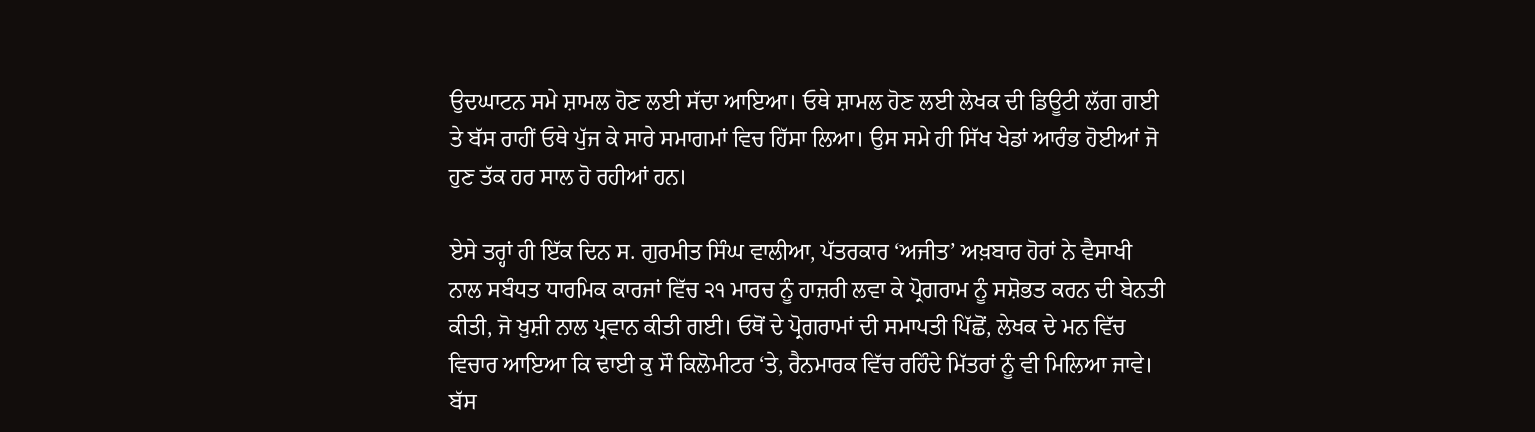ਉਦਘਾਟਨ ਸਮੇ ਸ਼ਾਮਲ ਹੋਣ ਲਈ ਸੱਦਾ ਆਇਆ। ਓਥੇ ਸ਼ਾਮਲ ਹੋਣ ਲਈ ਲੇਖਕ ਦੀ ਡਿਊਟੀ ਲੱਗ ਗਈ ਤੇ ਬੱਸ ਰਾਹੀਂ ਓਥੇ ਪੁੱਜ ਕੇ ਸਾਰੇ ਸਮਾਗਮਾਂ ਵਿਚ ਹਿੱਸਾ ਲਿਆ। ਉਸ ਸਮੇ ਹੀ ਸਿੱਖ ਖੇਡਾਂ ਆਰੰਭ ਹੋਈਆਂ ਜੋ ਹੁਣ ਤੱਕ ਹਰ ਸਾਲ ਹੋ ਰਹੀਆਂ ਹਨ।

ਏਸੇ ਤਰ੍ਹਾਂ ਹੀ ਇੱਕ ਦਿਨ ਸ. ਗੁਰਮੀਤ ਸਿੰਘ ਵਾਲੀਆ, ਪੱਤਰਕਾਰ ‘ਅਜੀਤ’ ਅਖ਼ਬਾਰ ਹੋਰਾਂ ਨੇ ਵੈਸਾਖੀ ਨਾਲ ਸਬੰਧਤ ਧਾਰਮਿਕ ਕਾਰਜਾਂ ਵਿੱਚ ੨੧ ਮਾਰਚ ਨੂੰ ਹਾਜ਼ਰੀ ਲਵਾ ਕੇ ਪ੍ਰੋਗਰਾਮ ਨੂੰ ਸਸ਼ੋਭਤ ਕਰਨ ਦੀ ਬੇਨਤੀ ਕੀਤੀ, ਜੋ ਖ਼ੁਸ਼ੀ ਨਾਲ ਪ੍ਰਵਾਨ ਕੀਤੀ ਗਈ। ਓਥੋਂ ਦੇ ਪ੍ਰੋਗਰਾਮਾਂ ਦੀ ਸਮਾਪਤੀ ਪਿੱਛੋਂ, ਲੇਖਕ ਦੇ ਮਨ ਵਿੱਚ ਵਿਚਾਰ ਆਇਆ ਕਿ ਢਾਈ ਕੁ ਸੌ ਕਿਲੋਮੀਟਰ ‘ਤੇ, ਰੈਨਮਾਰਕ ਵਿੱਚ ਰਹਿੰਦੇ ਮਿੱਤਰਾਂ ਨੂੰ ਵੀ ਮਿਲਿਆ ਜਾਵੇ। ਬੱਸ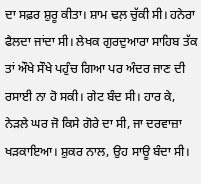ਦਾ ਸਫ਼ਰ ਸ਼ੁਰੂ ਕੀਤਾ। ਸ਼ਾਮ ਢਲ਼ ਚੁੱਕੀ ਸੀ। ਹਨੇਰਾ ਫੈਲਦਾ ਜਾਂਦਾ ਸੀ। ਲੇਖਕ ਗੁਰਦੁਆਰਾ ਸਾਹਿਬ ਤੱਕ ਤਾਂ ਔਖੇ ਸੌਖੇ ਪਹੁੰਚ ਗਿਆ ਪਰ ਅੰਦਰ ਜਾਣ ਦੀ ਰਸਾਈ ਨਾ ਹੋ ਸਕੀ। ਗੇਟ ਬੰਦ ਸੀ। ਹਾਰ ਕੇ, ਨੇੜਲੇ ਘਰ ਜੋ ਕਿਸੇ ਗੋਰੇ ਦਾ ਸੀ, ਜਾ ਦਰਵਾਜ਼ਾ ਖੜਕਾਇਆ। ਸ਼ੁਕਰ ਨਾਲ, ਉਹ ਸਾਊ ਬੰਦਾ ਸੀ।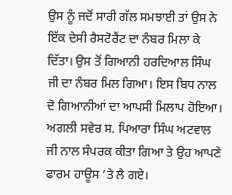ਉਸ ਨੂੰ ਜਦੋਂ ਸਾਰੀ ਗੱਲ ਸਮਝਾਈ ਤਾਂ ਉਸ ਨੇ ਇੱਕ ਦੇਸੀ ਰੈਸਟੋਰੈਂਟ ਦਾ ਨੰਬਰ ਮਿਲਾ ਕੇ ਦਿੱਤਾ। ਉਸ ਤੋਂ ਗਿਆਨੀ ਹਰਦਿਆਲ ਸਿੰਘ ਜੀ ਦਾ ਨੰਬਰ ਮਿਲ ਗਿਆ। ਇਸ ਬਿਧ ਨਾਲ ਦੋ ਗਿਆਨੀਆਂ ਦਾ ਆਪਸੀ ਮਿਲਾਪ ਹੋਇਆ। ਅਗਲੀ ਸਵੇਰ ਸ. ਪਿਆਰਾ ਸਿੰਘ ਅਟਵਾਲ ਜੀ ਨਾਲ ਸੰਪਰਕ ਕੀਤਾ ਗਿਆ ਤੇ ਉਹ ਆਪਣੇ ਫਾਰਮ ਹਾਊਸ ‘ਤੇ ਲੈ ਗਏ।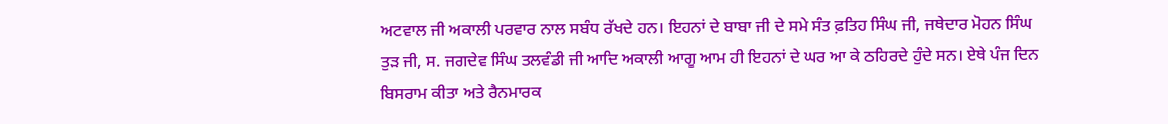ਅਟਵਾਲ ਜੀ ਅਕਾਲੀ ਪਰਵਾਰ ਨਾਲ ਸਬੰਧ ਰੱਖਦੇ ਹਨ। ਇਹਨਾਂ ਦੇ ਬਾਬਾ ਜੀ ਦੇ ਸਮੇ ਸੰਤ ਫ਼ਤਿਹ ਸਿੰਘ ਜੀ, ਜਥੇਦਾਰ ਮੋਹਨ ਸਿੰਘ ਤੁੜ ਜੀ, ਸ. ਜਗਦੇਵ ਸਿੰਘ ਤਲਵੰਡੀ ਜੀ ਆਦਿ ਅਕਾਲੀ ਆਗੂ ਆਮ ਹੀ ਇਹਨਾਂ ਦੇ ਘਰ ਆ ਕੇ ਠਹਿਰਦੇ ਹੁੰਦੇ ਸਨ। ਏਥੇ ਪੰਜ ਦਿਨ ਬਿਸਰਾਮ ਕੀਤਾ ਅਤੇ ਰੈਨਮਾਰਕ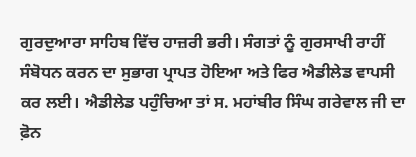ਗੁਰਦੁਆਰਾ ਸਾਹਿਬ ਵਿੱਚ ਹਾਜ਼ਰੀ ਭਰੀ। ਸੰਗਤਾਂ ਨੂੰ ਗੁਰਸਾਖੀ ਰਾਹੀਂ ਸੰਬੋਧਨ ਕਰਨ ਦਾ ਸੁਭਾਗ ਪ੍ਰਾਪਤ ਹੋਇਆ ਅਤੇ ਫਿਰ ਐਡੀਲੇਡ ਵਾਪਸੀ ਕਰ ਲਈ। ਐਡੀਲੇਡ ਪਹੁੰਚਿਆ ਤਾਂ ਸ. ਮਹਾਂਬੀਰ ਸਿੰਘ ਗਰੇਵਾਲ ਜੀ ਦਾ ਫ਼ੋਨ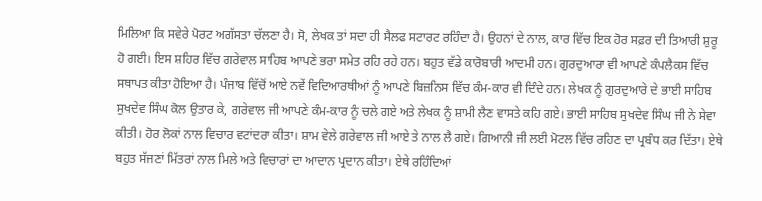ਮਿਲਿਆ ਕਿ ਸਵੇਰੇ ਪੋਰਟ ਅਗੱਸਤਾ ਚੱਲਣਾ ਹੈ। ਸੋ, ਲੇਖਕ ਤਾਂ ਸਦਾ ਹੀ ਸੈਲਫ ਸਟਾਰਟ ਰਹਿੰਦਾ ਹੈ। ਉਹਨਾਂ ਦੇ ਨਾਲ, ਕਾਰ ਵਿੱਚ ਇਕ ਹੋਰ ਸਫ਼ਰ ਦੀ ਤਿਆਰੀ ਸ਼ੁਰੂ ਹੋ ਗਈ। ਇਸ ਸ਼ਹਿਰ ਵਿੱਚ ਗਰੇਵਾਲ ਸਾਹਿਬ ਆਪਣੇ ਭਰਾ ਸਮੇਤ ਰਹਿ ਰਹੇ ਹਨ। ਬਹੁਤ ਵੱਡੇ ਕਾਰੋਬਾਰੀ ਆਦਮੀ ਹਨ। ਗੁਰਦੁਆਰਾ ਵੀ ਆਪਣੇ ਕੰਪਲੈਕਸ ਵਿੱਚ ਸਥਾਪਤ ਕੀਤਾ ਹੋਇਆ ਹੈ। ਪੰਜਾਬ ਵਿੱਚੋਂ ਆਏ ਨਵੇਂ ਵਿਦਿਆਰਥੀਆਂ ਨੂੰ ਆਪਣੇ ਬਿਜ਼ਨਿਸ ਵਿੱਚ ਕੰਮ-ਕਾਰ ਵੀ ਦਿੰਦੇ ਹਨ। ਲੇਖਕ ਨੂੰ ਗੁਰਦੁਆਰੇ ਦੇ ਭਾਈ ਸਾਹਿਬ ਸੁਖਦੇਵ ਸਿੰਘ ਕੋਲ ਉਤਾਰ ਕੇ, ਗਰੇਵਾਲ ਜੀ ਆਪਣੇ ਕੰਮ-ਕਾਰ ਨੂੰ ਚਲੇ ਗਏ ਅਤੇ ਲੇਖਕ ਨੂੰ ਸ਼ਾਮੀ ਲੈਣ ਵਾਸਤੇ ਕਹਿ ਗਏ। ਭਾਈ ਸਾਹਿਬ ਸੁਖਦੇਵ ਸਿੰਘ ਜੀ ਨੇ ਸੇਵਾ ਕੀਤੀ। ਹੋਰ ਲੋਕਾਂ ਨਾਲ ਵਿਚਾਰ ਵਟਾਂਦਰਾ ਕੀਤਾ। ਸ਼ਾਮ ਵੇਲੇ ਗਰੇਵਾਲ ਜੀ ਆਏ ਤੇ ਨਾਲ ਲੈ ਗਏ। ਗਿਆਨੀ ਜੀ ਲਈ ਮੋਟਲ ਵਿੱਚ ਰਹਿਣ ਦਾ ਪ੍ਰਬੰਧ ਕਰ ਦਿੱਤਾ। ਏਥੇ ਬਹੁਤ ਸੱਜਣਾਂ ਮਿੱਤਰਾਂ ਨਾਲ ਮਿਲੇ ਅਤੇ ਵਿਚਾਰਾਂ ਦਾ ਆਦਾਨ ਪ੍ਰਦਾਨ ਕੀਤਾ। ਏਥੇ ਰਹਿੰਦਿਆਂ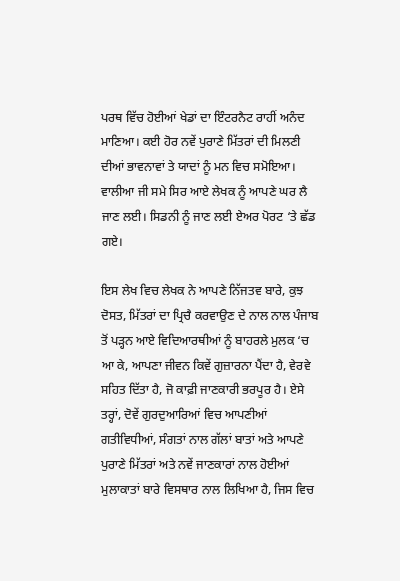ਪਰਥ ਵਿੱਚ ਹੋਈਆਂ ਖੇਡਾਂ ਦਾ ਇੰਟਰਨੈਟ ਰਾਹੀਂ ਅਨੰਦ ਮਾਣਿਆ। ਕਈ ਹੋਰ ਨਵੇਂ ਪੁਰਾਣੇ ਮਿੱਤਰਾਂ ਦੀ ਮਿਲਣੀ ਦੀਆਂ ਭਾਵਨਾਵਾਂ ਤੇ ਯਾਦਾਂ ਨੂੰ ਮਨ ਵਿਚ ਸਮੋਇਆ। ਵਾਲੀਆ ਜੀ ਸਮੇ ਸਿਰ ਆਏ ਲੇਖਕ ਨੂੰ ਆਪਣੇ ਘਰ ਲੈ ਜਾਣ ਲਈ। ਸਿਡਨੀ ਨੂੰ ਜਾਣ ਲਈ ਏਅਰ ਪੋਰਟ ‘ਤੇ ਛੱਡ ਗਏ।

ਇਸ ਲੇਖ ਵਿਚ ਲੇਖਕ ਨੇ ਆਪਣੇ ਨਿੱਜਤਵ ਬਾਰੇ, ਕੁਝ ਦੋਸਤ, ਮਿੱਤਰਾਂ ਦਾ ਪ੍ਰਿਚੈ ਕਰਵਾਉਣ ਦੇ ਨਾਲ ਨਾਲ ਪੰਜਾਬ ਤੋਂ ਪੜ੍ਹਨ ਆਏ ਵਿਦਿਆਰਥੀਆਂ ਨੂੰ ਬਾਹਰਲੇ ਮੁਲਕ ‘ਚ ਆ ਕੇ, ਆਪਣਾ ਜੀਵਨ ਕਿਵੇਂ ਗੁਜ਼ਾਰਨਾ ਪੈਂਦਾ ਹੈ, ਵੇਰਵੇ ਸਹਿਤ ਦਿੱਤਾ ਹੈ, ਜੋ ਕਾਫ਼ੀ ਜਾਣਕਾਰੀ ਭਰਪੂਰ ਹੈ। ਏਸੇ ਤਰ੍ਹਾਂ, ਦੋਵੇਂ ਗੁਰਦੁਆਰਿਆਂ ਵਿਚ ਆਪਣੀਆਂ ਗਤੀਵਿਧੀਆਂ, ਸੰਗਤਾਂ ਨਾਲ ਗੱਲਾਂ ਬਾਤਾਂ ਅਤੇ ਆਪਣੇ ਪੁਰਾਣੇ ਮਿੱਤਰਾਂ ਅਤੇ ਨਵੇਂ ਜਾਣਕਾਰਾਂ ਨਾਲ ਹੋਈਆਂ ਮੁਲਾਕਾਤਾਂ ਬਾਰੇ ਵਿਸਥਾਰ ਨਾਲ ਲਿਖਿਆ ਹੈ, ਜਿਸ ਵਿਚ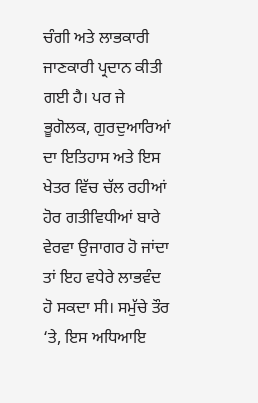ਚੰਗੀ ਅਤੇ ਲਾਭਕਾਰੀ ਜਾਣਕਾਰੀ ਪ੍ਰਦਾਨ ਕੀਤੀ ਗਈ ਹੈ। ਪਰ ਜੇ ਭੂਗੋਲਕ, ਗੁਰਦੁਆਰਿਆਂ ਦਾ ਇਤਿਹਾਸ ਅਤੇ ਇਸ ਖੇਤਰ ਵਿੱਚ ਚੱਲ ਰਹੀਆਂ ਹੋਰ ਗਤੀਵਿਧੀਆਂ ਬਾਰੇ ਵੇਰਵਾ ਉਜਾਗਰ ਹੋ ਜਾਂਦਾ ਤਾਂ ਇਹ ਵਧੇਰੇ ਲਾਭਵੰਦ ਹੋ ਸਕਦਾ ਸੀ। ਸਮੁੱਚੇ ਤੌਰ ‘ਤੇ, ਇਸ ਅਧਿਆਇ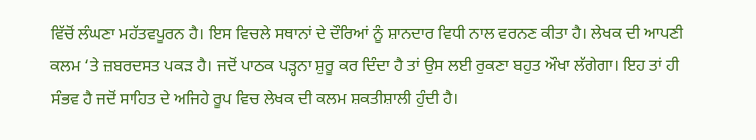ਵਿੱਚੋਂ ਲੰਘਣਾ ਮਹੱਤਵਪੂਰਨ ਹੈ। ਇਸ ਵਿਚਲੇ ਸਥਾਨਾਂ ਦੇ ਦੌਰਿਆਂ ਨੂੰ ਸ਼ਾਨਦਾਰ ਵਿਧੀ ਨਾਲ ਵਰਨਣ ਕੀਤਾ ਹੈ। ਲੇਖਕ ਦੀ ਆਪਣੀ ਕਲਮ ‘ਤੇ ਜ਼ਬਰਦਸਤ ਪਕੜ ਹੈ। ਜਦੋਂ ਪਾਠਕ ਪੜ੍ਹਨਾ ਸ਼ੁਰੂ ਕਰ ਦਿੰਦਾ ਹੈ ਤਾਂ ਉਸ ਲਈ ਰੁਕਣਾ ਬਹੁਤ ਔਖਾ ਲੱਗੇਗਾ। ਇਹ ਤਾਂ ਹੀ ਸੰਭਵ ਹੈ ਜਦੋਂ ਸਾਹਿਤ ਦੇ ਅਜਿਹੇ ਰੂਪ ਵਿਚ ਲੇਖਕ ਦੀ ਕਲਮ ਸ਼ਕਤੀਸ਼ਾਲੀ ਹੁੰਦੀ ਹੈ।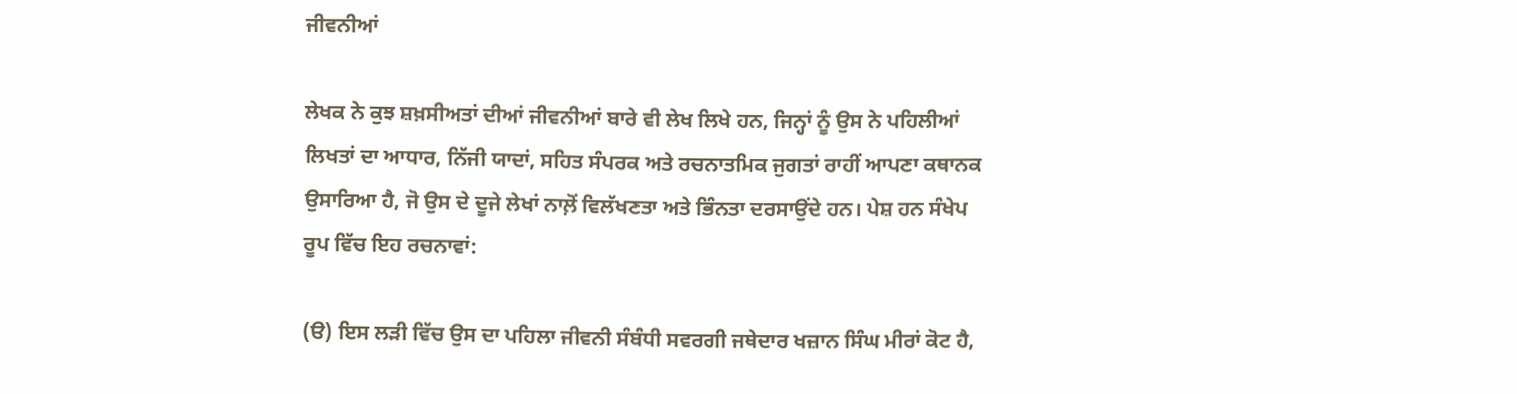ਜੀਵਨੀਆਂ

ਲੇਖਕ ਨੇ ਕੁਝ ਸ਼ਖ਼ਸੀਅਤਾਂ ਦੀਆਂ ਜੀਵਨੀਆਂ ਬਾਰੇ ਵੀ ਲੇਖ ਲਿਖੇ ਹਨ, ਜਿਨ੍ਹਾਂ ਨੂੰ ਉਸ ਨੇ ਪਹਿਲੀਆਂ ਲਿਖਤਾਂ ਦਾ ਆਧਾਰ, ਨਿੱਜੀ ਯਾਦਾਂ, ਸਹਿਤ ਸੰਪਰਕ ਅਤੇ ਰਚਨਾਤਮਿਕ ਜੁਗਤਾਂ ਰਾਹੀਂ ਆਪਣਾ ਕਥਾਨਕ ਉਸਾਰਿਆ ਹੈ, ਜੋ ਉਸ ਦੇ ਦੂਜੇ ਲੇਖਾਂ ਨਾਲ਼ੋਂ ਵਿਲੱਖਣਤਾ ਅਤੇ ਭਿੰਨਤਾ ਦਰਸਾਉਂਦੇ ਹਨ। ਪੇਸ਼ ਹਨ ਸੰਖੇਪ ਰੂਪ ਵਿੱਚ ਇਹ ਰਚਨਾਵਾਂ:

(ੳ) ਇਸ ਲੜੀ ਵਿੱਚ ਉਸ ਦਾ ਪਹਿਲਾ ਜੀਵਨੀ ਸੰਬੰਧੀ ਸਵਰਗੀ ਜਥੇਦਾਰ ਖਜ਼ਾਨ ਸਿੰਘ ਮੀਰਾਂ ਕੋਟ ਹੈ,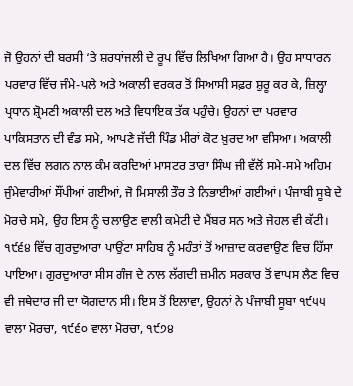ਜੋ ਉਹਨਾਂ ਦੀ ਬਰਸੀ ‘ਤੇ ਸ਼ਰਧਾਂਜਲੀ ਦੇ ਰੂਪ ਵਿੱਚ ਲਿਖਿਆ ਗਿਆ ਹੈ। ਉਹ ਸਾਧਾਰਨ ਪਰਵਾਰ ਵਿੱਚ ਜੰਮੇ-ਪਲੇ ਅਤੇ ਅਕਾਲੀ ਵਰਕਰ ਤੋਂ ਸਿਆਸੀ ਸਫ਼ਰ ਸ਼ੁਰੂ ਕਰ ਕੇ, ਜ਼ਿਲ੍ਹਾ ਪ੍ਰਧਾਨ ਸ਼੍ਰੋਮਣੀ ਅਕਾਲੀ ਦਲ ਅਤੇ ਵਿਧਾਇਕ ਤੱਕ ਪਹੁੰਚੇ। ਉਹਨਾਂ ਦਾ ਪਰਵਾਰ ਪਾਕਿਸਤਾਨ ਦੀ ਵੰਡ ਸਮੇ, ਆਪਣੇ ਜੱਦੀ ਪਿੰਡ ਮੀਰਾਂ ਕੋਟ ਖ਼ੁਰਦ ਆ ਵਸਿਆ। ਅਕਾਲੀ ਦਲ ਵਿੱਚ ਲਗਨ ਨਾਲ ਕੰਮ ਕਰਦਿਆਂ ਮਾਸਟਰ ਤਾਰਾ ਸਿੰਘ ਜੀ ਵੱਲੋਂ ਸਮੇ-ਸਮੇ ਅਹਿਮ ਜੁੰਮੇਵਾਰੀਆਂ ਸੌਂਪੀਆਂ ਗਈਆਂ, ਜੋ ਮਿਸਾਲੀ ਤੌਰ ਤੇ ਨਿਭਾਈਆਂ ਗਈਆਂ। ਪੰਜਾਬੀ ਸੂਬੇ ਦੇ ਮੋਰਚੇ ਸਮੇ, ਉਹ ਇਸ ਨੂੰ ਚਲਾਉਣ ਵਾਲੀ ਕਮੇਟੀ ਦੇ ਮੈਂਬਰ ਸਨ ਅਤੇ ਜੇਹਲ ਵੀ ਕੱਟੀ। ੧੯੬੪ ਵਿੱਚ ਗੁਰਦੁਆਰਾ ਪਾਉਂਟਾ ਸਾਹਿਬ ਨੂੰ ਮਹੰਤਾਂ ਤੋਂ ਆਜ਼ਾਦ ਕਰਵਾਉਣ ਵਿਚ ਹਿੱਸਾ ਪਾਇਆ। ਗੁਰਦੁਆਰਾ ਸੀਸ ਗੰਜ ਦੇ ਨਾਲ ਲੱਗਦੀ ਜ਼ਮੀਨ ਸਰਕਾਰ ਤੋਂ ਵਾਪਸ ਲੈਣ ਵਿਚ ਵੀ ਜਥੇਦਾਰ ਜੀ ਦਾ ਯੋਗਦਾਨ ਸੀ। ਇਸ ਤੋਂ ਇਲਾਵਾ, ਉਹਨਾਂ ਨੇ ਪੰਜਾਬੀ ਸੂਬਾ ੧੯੫੫ ਵਾਲਾ ਮੋਰਚਾ, ੧੯੬੦ ਵਾਲਾ ਮੋਰਚਾ, ੧੯੭੪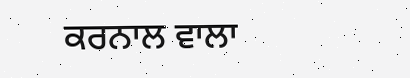ਕਰਨਾਲ ਵਾਲਾ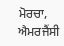ਮੋਰਚਾ, ਐਮਰਜੈਂਸੀ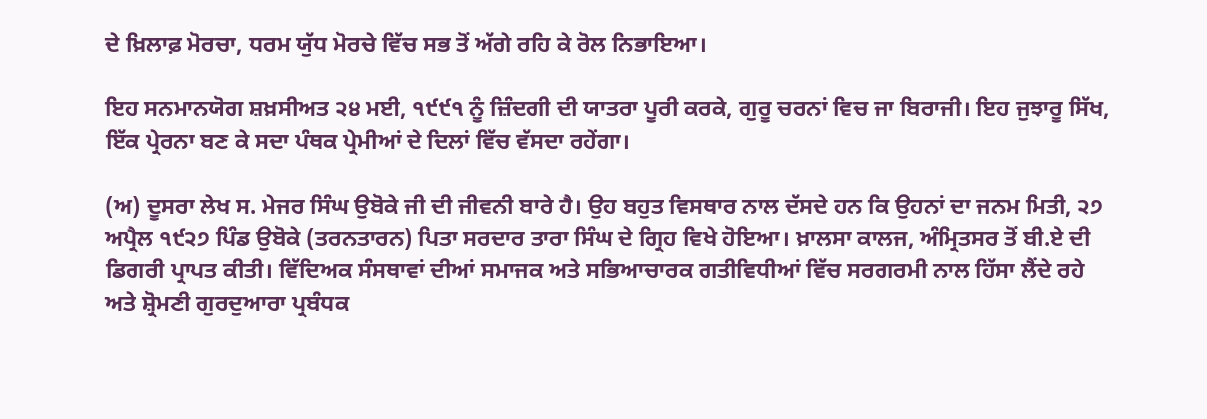ਦੇ ਖ਼ਿਲਾਫ਼ ਮੋਰਚਾ, ਧਰਮ ਯੁੱਧ ਮੋਰਚੇ ਵਿੱਚ ਸਭ ਤੋਂ ਅੱਗੇ ਰਹਿ ਕੇ ਰੋਲ ਨਿਭਾਇਆ।

ਇਹ ਸਨਮਾਨਯੋਗ ਸ਼ਖ਼ਸੀਅਤ ੨੪ ਮਈ, ੧੯੯੧ ਨੂੰ ਜ਼ਿੰਦਗੀ ਦੀ ਯਾਤਰਾ ਪੂਰੀ ਕਰਕੇ, ਗੁਰੂ ਚਰਨਾਂ ਵਿਚ ਜਾ ਬਿਰਾਜੀ। ਇਹ ਜੁਝਾਰੂ ਸਿੱਖ, ਇੱਕ ਪ੍ਰੇਰਨਾ ਬਣ ਕੇ ਸਦਾ ਪੰਥਕ ਪ੍ਰੇਮੀਆਂ ਦੇ ਦਿਲਾਂ ਵਿੱਚ ਵੱਸਦਾ ਰਹੇਂਗਾ।

(ਅ) ਦੂਸਰਾ ਲੇਖ ਸ. ਮੇਜਰ ਸਿੰਘ ਉਬੋਕੇ ਜੀ ਦੀ ਜੀਵਨੀ ਬਾਰੇ ਹੈ। ਉਹ ਬਹੁਤ ਵਿਸਥਾਰ ਨਾਲ ਦੱਸਦੇ ਹਨ ਕਿ ਉਹਨਾਂ ਦਾ ਜਨਮ ਮਿਤੀ, ੨੭ ਅਪ੍ਰੈਲ ੧੯੨੭ ਪਿੰਡ ਉਬੋਕੇ (ਤਰਨਤਾਰਨ) ਪਿਤਾ ਸਰਦਾਰ ਤਾਰਾ ਸਿੰਘ ਦੇ ਗ੍ਰਿਹ ਵਿਖੇ ਹੋਇਆ। ਖ਼ਾਲਸਾ ਕਾਲਜ, ਅੰਮ੍ਰਿਤਸਰ ਤੋਂ ਬੀ.ਏ ਦੀ ਡਿਗਰੀ ਪ੍ਰਾਪਤ ਕੀਤੀ। ਵਿੱਦਿਅਕ ਸੰਸਥਾਵਾਂ ਦੀਆਂ ਸਮਾਜਕ ਅਤੇ ਸਭਿਆਚਾਰਕ ਗਤੀਵਿਧੀਆਂ ਵਿੱਚ ਸਰਗਰਮੀ ਨਾਲ ਹਿੱਸਾ ਲੈਂਦੇ ਰਹੇ ਅਤੇ ਸ਼੍ਰੋਮਣੀ ਗੁਰਦੁਆਰਾ ਪ੍ਰਬੰਧਕ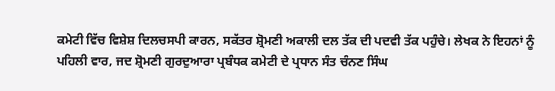ਕਮੇਟੀ ਵਿੱਚ ਵਿਸ਼ੇਸ਼ ਦਿਲਚਸਪੀ ਕਾਰਨ, ਸਕੱਤਰ ਸ਼੍ਰੋਮਣੀ ਅਕਾਲੀ ਦਲ ਤੱਕ ਦੀ ਪਦਵੀ ਤੱਕ ਪਹੁੰਚੇ। ਲੇਖਕ ਨੇ ਇਹਨਾਂ ਨੂੰ ਪਹਿਲੀ ਵਾਰ, ਜਦ ਸ਼੍ਰੋਮਣੀ ਗੁਰਦੁਆਰਾ ਪ੍ਰਬੰਧਕ ਕਮੇਟੀ ਦੇ ਪ੍ਰਧਾਨ ਸੰਤ ਚੰਨਣ ਸਿੰਘ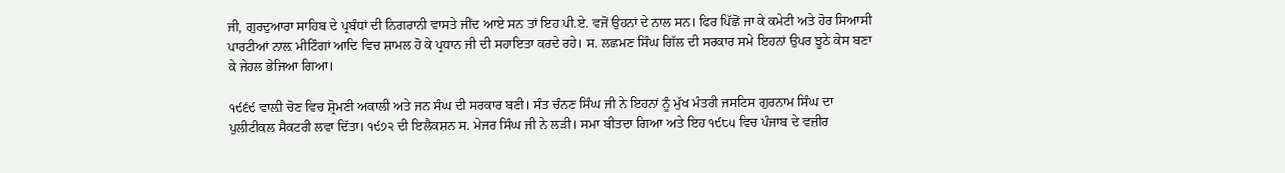ਜੀ, ਗੁਰਦੁਆਰਾ ਸਾਹਿਬ ਦੇ ਪ੍ਰਬੰਧਾਂ ਦੀ ਨਿਗਰਾਨੀ ਵਾਸਤੇ ਜੀਂਦ ਆਏ ਸਨ ਤਾਂ ਇਹ ਪੀ.ਏ. ਵਜੋਂ ਉਹਨਾਂ ਦੇ ਨਾਲ ਸਨ। ਫਿਰ ਪਿੱਛੋਂ ਜਾ ਕੇ ਕਮੇਟੀ ਅਤੇ ਹੋਰ ਸਿਆਸੀ ਪਾਰਟੀਆਂ ਨਾਲ਼ ਮੀਟਿੰਗਾਂ ਆਦਿ ਵਿਚ ਸ਼ਾਮਲ ਹੋ ਕੇ ਪ੍ਰਧਾਨ ਜੀ ਦੀ ਸਹਾਇਤਾ ਕਰਦੇ ਰਹੇ। ਸ. ਲਛਮਣ ਸਿੰਘ ਗਿੱਲ ਦੀ ਸਰਕਾਰ ਸਮੇ ਇਹਨਾਂ ਉਪਰ ਝੂਠੇ ਕੇਸ ਬਣਾ ਕੇ ਜੇਹਲ ਭੇਜਿਆ ਗਿਆ।

੧੯੬੯ ਵਾਲ਼ੀ ਚੋਣ ਵਿਚ ਸ਼੍ਰੋਮਣੀ ਅਕਾਲੀ ਅਤੇ ਜਨ ਸੰਘ ਦੀ ਸਰਕਾਰ ਬਣੀ। ਸੰਤ ਚੰਨਣ ਸਿੰਘ ਜੀ ਨੇ ਇਹਨਾਂ ਨੂੰ ਮੁੱਖ ਮੰਤਰੀ ਜਸਟਿਸ ਗੁਰਨਾਮ ਸਿੰਘ ਦਾ ਪੁਲੀਟੀਕਲ ਸੈਕਟਰੀ ਲਵਾ ਦਿੱਤਾ। ੧੯੭੨ ਦੀ ਇਲੈਕਸ਼ਨ ਸ. ਮੇਜਰ ਸਿੰਘ ਜੀ ਨੇ ਲੜੀ। ਸਮਾ ਬੀਤਦਾ ਗਿਆ ਅਤੇ ਇਹ ੧੯੮੫ ਵਿਚ ਪੰਜਾਬ ਦੇ ਵਜ਼ੀਰ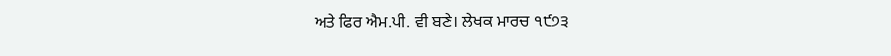ਅਤੇ ਫਿਰ ਐਮ.ਪੀ. ਵੀ ਬਣੇ। ਲੇਖਕ ਮਾਰਚ ੧੯੭੩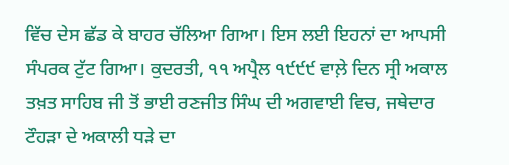ਵਿੱਚ ਦੇਸ ਛੱਡ ਕੇ ਬਾਹਰ ਚੱਲਿਆ ਗਿਆ। ਇਸ ਲਈ ਇਹਨਾਂ ਦਾ ਆਪਸੀ ਸੰਪਰਕ ਟੁੱਟ ਗਿਆ। ਕੁਦਰਤੀ, ੧੧ ਅਪ੍ਰੈਲ ੧੯੯੯ ਵਾਲ਼ੇ ਦਿਨ ਸ੍ਰੀ ਅਕਾਲ ਤਖ਼ਤ ਸਾਹਿਬ ਜੀ ਤੋਂ ਭਾਈ ਰਣਜੀਤ ਸਿੰਘ ਦੀ ਅਗਵਾਈ ਵਿਚ, ਜਥੇਦਾਰ ਟੌਹੜਾ ਦੇ ਅਕਾਲੀ ਧੜੇ ਦਾ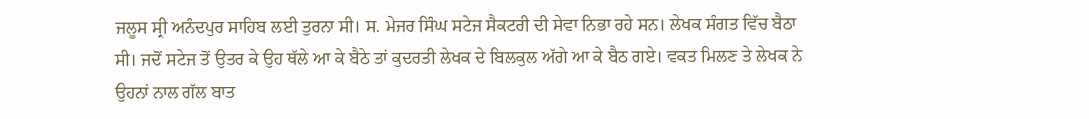ਜਲੂਸ ਸ੍ਰੀ ਅਨੰਦਪੁਰ ਸਾਹਿਬ ਲਈ ਤੁਰਨਾ ਸੀ। ਸ. ਮੇਜਰ ਸਿੰਘ ਸਟੇਜ ਸੈਕਟਰੀ ਦੀ ਸੇਵਾ ਨਿਭਾ ਰਹੇ ਸਨ। ਲੇਖਕ ਸੰਗਤ ਵਿੱਚ ਬੈਠਾ ਸੀ। ਜਦੋਂ ਸਟੇਜ ਤੋਂ ਉਤਰ ਕੇ ਉਹ ਥੱਲੇ ਆ ਕੇ ਬੈਠੇ ਤਾਂ ਕੁਦਰਤੀ ਲੇਖਕ ਦੇ ਬਿਲਕੁਲ ਅੱਗੇ ਆ ਕੇ ਬੈਠ ਗਏ। ਵਕਤ ਮਿਲਣ ਤੇ ਲੇਖਕ ਨੇ ਉਹਨਾਂ ਨਾਲ ਗੱਲ ਬਾਤ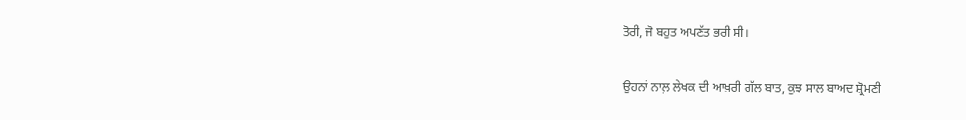ਤੋਰੀ, ਜੋ ਬਹੁਤ ਅਪਣੱਤ ਭਰੀ ਸੀ।

ਉਹਨਾਂ ਨਾਲ਼ ਲੇਖਕ ਦੀ ਆਖ਼ਰੀ ਗੱਲ ਬਾਤ, ਕੁਝ ਸਾਲ ਬਾਅਦ ਸ਼੍ਰੋਮਣੀ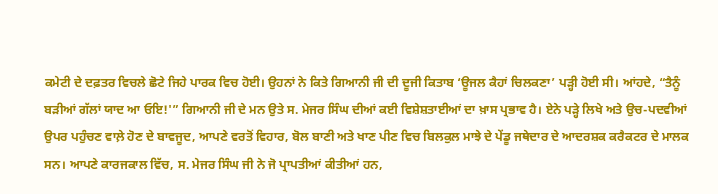ਕਮੇਟੀ ਦੇ ਦਫ਼ਤਰ ਵਿਚਲੇ ਛੋਟੇ ਜਿਹੇ ਪਾਰਕ ਵਿਚ ਹੋਈ। ਉਹਨਾਂ ਨੇ ਕਿਤੇ ਗਿਆਨੀ ਜੀ ਦੀ ਦੂਜੀ ਕਿਤਾਬ ‘ਊਜਲ ਕੈਹਾਂ ਚਿਲਕਣਾ’ ਪੜ੍ਹੀ ਹੋਈ ਸੀ। ਆਂਹਦੇ, “ਤੈਨੂੰ ਬੜੀਆਂ ਗੱਲਾਂ ਯਾਦ ਆ ਓਇ!'” ਗਿਆਨੀ ਜੀ ਦੇ ਮਨ ਉਤੇ ਸ. ਮੇਜਰ ਸਿੰਘ ਦੀਆਂ ਕਈ ਵਿਸ਼ੇਸ਼ਤਾਈਆਂ ਦਾ ਖ਼ਾਸ ਪ੍ਰਭਾਵ ਹੈ। ਏਨੇ ਪੜ੍ਹੇ ਲਿਖੇ ਅਤੇ ਉਚ-ਪਦਵੀਆਂ ਉਪਰ ਪਹੁੰਚਣ ਵਾਲ਼ੇ ਹੋਣ ਦੇ ਬਾਵਜੂਦ, ਆਪਣੇ ਵਰਤੋਂ ਵਿਹਾਰ, ਬੋਲ ਬਾਣੀ ਅਤੇ ਖਾਣ ਪੀਣ ਵਿਚ ਬਿਲਕੁਲ ਮਾਝੇ ਦੇ ਪੇਂਡੂ ਜਥੇਦਾਰ ਦੇ ਆਦਰਸ਼ਕ ਕਰੈਕਟਰ ਦੇ ਮਾਲਕ ਸਨ। ਆਪਣੇ ਕਾਰਜਕਾਲ ਵਿੱਚ, ਸ. ਮੇਜਰ ਸਿੰਘ ਜੀ ਨੇ ਜੋ ਪ੍ਰਾਪਤੀਆਂ ਕੀਤੀਆਂ ਹਨ,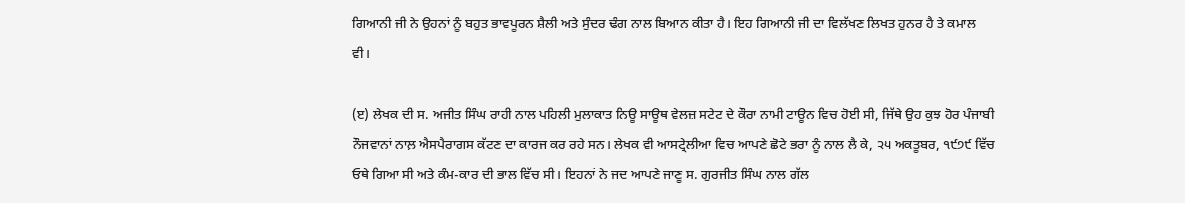ਗਿਆਨੀ ਜੀ ਨੇ ਉਹਨਾਂ ਨੂੰ ਬਹੁਤ ਭਾਵਪੂਰਨ ਸ਼ੈਲੀ ਅਤੇ ਸੁੰਦਰ ਢੰਗ ਨਾਲ ਬਿਆਨ ਕੀਤਾ ਹੈ। ਇਹ ਗਿਆਨੀ ਜੀ ਦਾ ਵਿਲੱਖਣ ਲਿਖਤ ਹੁਨਰ ਹੈ ਤੇ ਕਮਾਲ ਵੀ।

(ੲ) ਲੇਖਕ ਦੀ ਸ. ਅਜੀਤ ਸਿੰਘ ਰਾਹੀ ਨਾਲ ਪਹਿਲੀ ਮੁਲਾਕਾਤ ਨਿਊ ਸਾਊਥ ਵੇਲਜ਼ ਸਟੇਟ ਦੇ ਕੌਰਾ ਨਾਮੀ ਟਾਊਨ ਵਿਚ ਹੋਈ ਸੀ, ਜਿੱਥੇ ਉਹ ਕੁਝ ਹੋਰ ਪੰਜਾਬੀ ਨੌਜਵਾਨਾਂ ਨਾਲ਼ ਐਸਪੈਰਾਗਸ ਕੱਟਣ ਦਾ ਕਾਰਜ ਕਰ ਰਹੇ ਸਨ। ਲੇਖਕ ਵੀ ਆਸਟ੍ਰੇਲੀਆ ਵਿਚ ਆਪਣੇ ਛੋਟੇ ਭਰਾ ਨੂੰ ਨਾਲ ਲੈ ਕੇ, ੨੫ ਅਕਤੂਬਰ, ੧੯੭੯ ਵਿੱਚ ਓਥੇ ਗਿਆ ਸੀ ਅਤੇ ਕੰਮ-ਕਾਰ ਦੀ ਭਾਲ ਵਿੱਚ ਸੀ। ਇਹਨਾਂ ਨੇ ਜਦ ਆਪਣੇ ਜਾਣੂ ਸ. ਗੁਰਜੀਤ ਸਿੰਘ ਨਾਲ ਗੱਲ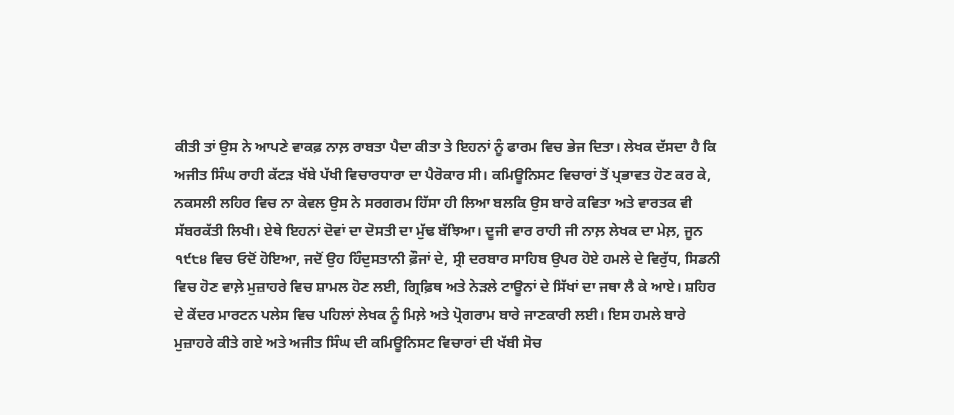ਕੀਤੀ ਤਾਂ ਉਸ ਨੇ ਆਪਣੇ ਵਾਕਫ਼ ਨਾਲ਼ ਰਾਬਤਾ ਪੈਦਾ ਕੀਤਾ ਤੇ ਇਹਨਾਂ ਨੂੰ ਫਾਰਮ ਵਿਚ ਭੇਜ ਦਿਤਾ। ਲੇਖਕ ਦੱਸਦਾ ਹੈ ਕਿ ਅਜੀਤ ਸਿੰਘ ਰਾਹੀ ਕੱਟੜ ਖੱਬੇ ਪੱਖੀ ਵਿਚਾਰਧਾਰਾ ਦਾ ਪੈਰੋਕਾਰ ਸੀ। ਕਮਿਊਨਿਸਟ ਵਿਚਾਰਾਂ ਤੋਂ ਪ੍ਰਭਾਵਤ ਹੋਣ ਕਰ ਕੇ, ਨਕਸਲੀ ਲਹਿਰ ਵਿਚ ਨਾ ਕੇਵਲ ਉਸ ਨੇ ਸਰਗਰਮ ਹਿੱਸਾ ਹੀ ਲਿਆ ਬਲਕਿ ਉਸ ਬਾਰੇ ਕਵਿਤਾ ਅਤੇ ਵਾਰਤਕ ਵੀ ਸੱਬਰਕੱਤੀ ਲਿਖੀ। ਏਥੇ ਇਹਨਾਂ ਦੋਵਾਂ ਦਾ ਦੋਸਤੀ ਦਾ ਮੁੱਢ ਬੱਝਿਆ। ਦੂਜੀ ਵਾਰ ਰਾਹੀ ਜੀ ਨਾਲ਼ ਲੇਖਕ ਦਾ ਮੇਲ਼, ਜੂਨ ੧੯੮੪ ਵਿਚ ਓਦੋਂ ਹੋਇਆ, ਜਦੋਂ ਉਹ ਹਿੰਦੁਸਤਾਨੀ ਫ਼ੌਜਾਂ ਦੇ, ਸ੍ਰੀ ਦਰਬਾਰ ਸਾਹਿਬ ਉਪਰ ਹੋਏ ਹਮਲੇ ਦੇ ਵਿਰੁੱਧ, ਸਿਡਨੀ ਵਿਚ ਹੋਣ ਵਾਲ਼ੇ ਮੁਜ਼ਾਹਰੇ ਵਿਚ ਸ਼ਾਮਲ ਹੋਣ ਲਈ, ਗ੍ਰਿਫ਼ਿਥ ਅਤੇ ਨੇੜਲੇ ਟਾਊਨਾਂ ਦੇ ਸਿੱਖਾਂ ਦਾ ਜਥਾ ਲੈ ਕੇ ਆਏ। ਸ਼ਹਿਰ ਦੇ ਕੇਂਦਰ ਮਾਰਟਨ ਪਲੇਸ ਵਿਚ ਪਹਿਲਾਂ ਲੇਖਕ ਨੂੰ ਮਿਲ਼ੇ ਅਤੇ ਪ੍ਰੋਗਰਾਮ ਬਾਰੇ ਜਾਣਕਾਰੀ ਲਈ। ਇਸ ਹਮਲੇ ਬਾਰੇ ਮੁਜ਼ਾਹਰੇ ਕੀਤੇ ਗਏ ਅਤੇ ਅਜੀਤ ਸਿੰਘ ਦੀ ਕਮਿਊਨਿਸਟ ਵਿਚਾਰਾਂ ਦੀ ਖੱਬੀ ਸੋਚ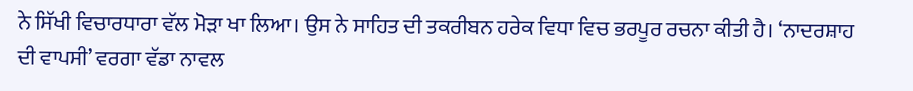ਨੇ ਸਿੱਖੀ ਵਿਚਾਰਧਾਰਾ ਵੱਲ ਮੋੜਾ ਖਾ ਲਿਆ। ਉਸ ਨੇ ਸਾਹਿਤ ਦੀ ਤਕਰੀਬਨ ਹਰੇਕ ਵਿਧਾ ਵਿਚ ਭਰਪੂਰ ਰਚਨਾ ਕੀਤੀ ਹੈ। ‘ਨਾਦਰਸ਼ਾਹ ਦੀ ਵਾਪਸੀ’ ਵਰਗਾ ਵੱਡਾ ਨਾਵਲ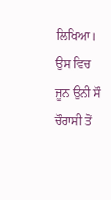ਲਿਖਿਆ। ਉਸ ਵਿਚ ਜੂਨ ਉਨੀ ਸੌ ਚੌਰਾਸੀ ਤੋਂ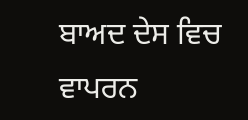ਬਾਅਦ ਦੇਸ ਵਿਚ ਵਾਪਰਨ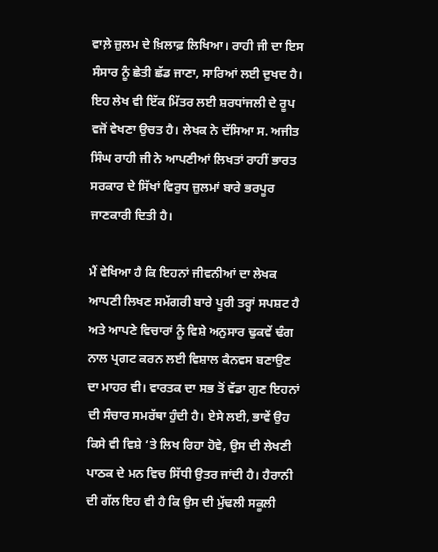ਵਾਲ਼ੇ ਜ਼ੁਲਮ ਦੇ ਖ਼ਿਲਾਫ਼ ਲਿਖਿਆ। ਰਾਹੀ ਜੀ ਦਾ ਇਸ ਸੰਸਾਰ ਨੂੰ ਛੇਤੀ ਛੱਡ ਜਾਣਾ, ਸਾਰਿਆਂ ਲਈ ਦੁਖਦ ਹੈ। ਇਹ ਲੇਖ ਵੀ ਇੱਕ ਮਿੱਤਰ ਲਈ ਸ਼ਰਧਾਂਜਲੀ ਦੇ ਰੂਪ ਵਜੋਂ ਵੇਖਣਾ ਉਚਤ ਹੈ। ਲੇਖਕ ਨੇ ਦੱਸਿਆ ਸ. ਅਜੀਤ ਸਿੰਘ ਰਾਹੀ ਜੀ ਨੇ ਆਪਣੀਆਂ ਲਿਖਤਾਂ ਰਾਹੀਂ ਭਾਰਤ ਸਰਕਾਰ ਦੇ ਸਿੱਖਾਂ ਵਿਰੁਧ ਜ਼ੁਲਮਾਂ ਬਾਰੇ ਭਰਪੂਰ ਜਾਣਕਾਰੀ ਦਿਤੀ ਹੈ।

ਮੈਂ ਵੇਖਿਆ ਹੈ ਕਿ ਇਹਨਾਂ ਜੀਵਨੀਆਂ ਦਾ ਲੇਖਕ ਆਪਣੀ ਲਿਖਣ ਸਮੱਗਰੀ ਬਾਰੇ ਪੂਰੀ ਤਰ੍ਹਾਂ ਸਪਸ਼ਟ ਹੈ ਅਤੇ ਆਪਣੇ ਵਿਚਾਰਾਂ ਨੂੰ ਵਿਸ਼ੇ ਅਨੁਸਾਰ ਢੁਕਵੇਂ ਢੰਗ ਨਾਲ ਪ੍ਰਗਟ ਕਰਨ ਲਈ ਵਿਸ਼ਾਲ ਕੈਨਵਸ ਬਣਾਉਣ ਦਾ ਮਾਹਰ ਵੀ। ਵਾਰਤਕ ਦਾ ਸਭ ਤੋਂ ਵੱਡਾ ਗੁਣ ਇਹਨਾਂ ਦੀ ਸੰਚਾਰ ਸਮਰੱਥਾ ਹੁੰਦੀ ਹੈ। ਏਸੇ ਲਈ, ਭਾਵੇਂ ਉਹ ਕਿਸੇ ਵੀ ਵਿਸ਼ੇ ‘ਤੇ ਲਿਖ ਰਿਹਾ ਹੋਵੇ, ਉਸ ਦੀ ਲੇਖਣੀ ਪਾਠਕ ਦੇ ਮਨ ਵਿਚ ਸਿੱਧੀ ਉਤਰ ਜਾਂਦੀ ਹੈ। ਹੈਰਾਨੀ ਦੀ ਗੱਲ ਇਹ ਵੀ ਹੈ ਕਿ ਉਸ ਦੀ ਮੁੱਢਲੀ ਸਕੂਲੀ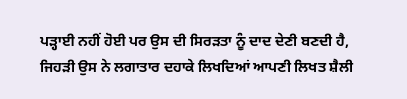ਪੜ੍ਹਾਈ ਨਹੀਂ ਹੋਈ ਪਰ ਉਸ ਦੀ ਸਿਰੜਤਾ ਨੂੰ ਦਾਦ ਦੇਣੀ ਬਣਦੀ ਹੈ, ਜਿਹੜੀ ਉਸ ਨੇ ਲਗਾਤਾਰ ਦਹਾਕੇ ਲਿਖਦਿਆਂ ਆਪਣੀ ਲਿਖਤ ਸ਼ੈਲੀ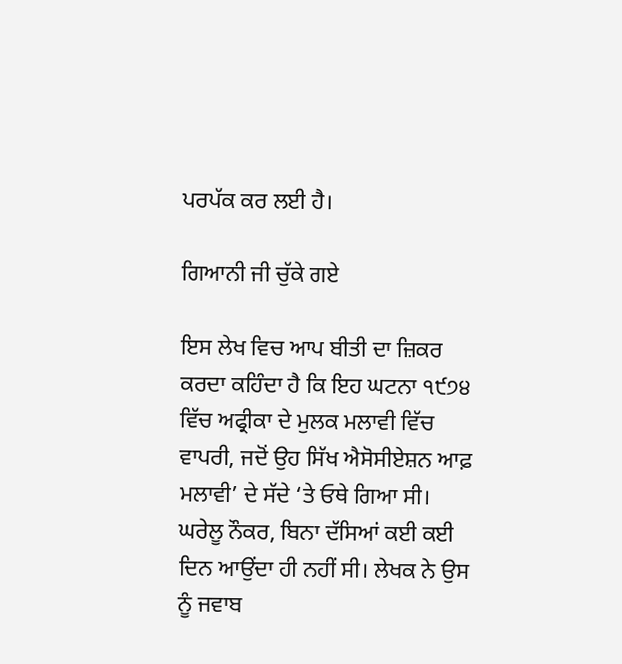ਪਰਪੱਕ ਕਰ ਲਈ ਹੈ।

ਗਿਆਨੀ ਜੀ ਚੁੱਕੇ ਗਏ

ਇਸ ਲੇਖ ਵਿਚ ਆਪ ਬੀਤੀ ਦਾ ਜ਼ਿਕਰ ਕਰਦਾ ਕਹਿੰਦਾ ਹੈ ਕਿ ਇਹ ਘਟਨਾ ੧੯੭੪ ਵਿੱਚ ਅਫ੍ਰੀਕਾ ਦੇ ਮੁਲਕ ਮਲਾਵੀ ਵਿੱਚ ਵਾਪਰੀ, ਜਦੋਂ ਉਹ ਸਿੱਖ ਐਸੋਸੀਏਸ਼ਨ ਆਫ਼ ਮਲਾਵੀ’ ਦੇ ਸੱਦੇ ‘ਤੇ ਓਥੇ ਗਿਆ ਸੀ। ਘਰੇਲੂ ਨੌਕਰ, ਬਿਨਾ ਦੱਸਿਆਂ ਕਈ ਕਈ ਦਿਨ ਆਉਂਦਾ ਹੀ ਨਹੀਂ ਸੀ। ਲੇਖਕ ਨੇ ਉਸ ਨੂੰ ਜਵਾਬ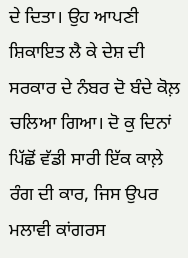ਦੇ ਦਿਤਾ। ਉਹ ਆਪਣੀ ਸ਼ਿਕਾਇਤ ਲੈ ਕੇ ਦੇਸ਼ ਦੀ ਸਰਕਾਰ ਦੇ ਨੰਬਰ ਦੋ ਬੰਦੇ ਕੋਲ਼ ਚਲਿਆ ਗਿਆ। ਦੋ ਕੁ ਦਿਨਾਂ ਪਿੱਛੋਂ ਵੱਡੀ ਸਾਰੀ ਇੱਕ ਕਾਲ਼ੇ ਰੰਗ ਦੀ ਕਾਰ, ਜਿਸ ਉਪਰ ਮਲਾਵੀ ਕਾਂਗਰਸ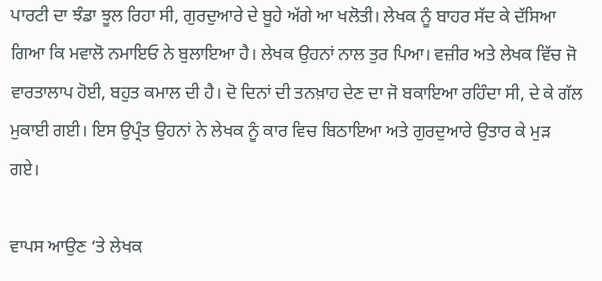ਪਾਰਟੀ ਦਾ ਝੰਡਾ ਝੂਲ ਰਿਹਾ ਸੀ, ਗੁਰਦੁਆਰੇ ਦੇ ਬੂਹੇ ਅੱਗੇ ਆ ਖਲੋਤੀ। ਲੇਖਕ ਨੂੰ ਬਾਹਰ ਸੱਦ ਕੇ ਦੱਸਿਆ ਗਿਆ ਕਿ ਮਵਾਲੋ ਨਮਾਇਓ ਨੇ ਬੁਲਾਇਆ ਹੈ। ਲੇਖਕ ਉਹਨਾਂ ਨਾਲ ਤੁਰ ਪਿਆ। ਵਜ਼ੀਰ ਅਤੇ ਲੇਖਕ ਵਿੱਚ ਜੋ ਵਾਰਤਾਲਾਪ ਹੋਈ, ਬਹੁਤ ਕਮਾਲ ਦੀ ਹੈ। ਦੋ ਦਿਨਾਂ ਦੀ ਤਨਖ਼ਾਹ ਦੇਣ ਦਾ ਜੋ ਬਕਾਇਆ ਰਹਿੰਦਾ ਸੀ, ਦੇ ਕੇ ਗੱਲ ਮੁਕਾਈ ਗਈ। ਇਸ ਉਪ੍ਰੰਤ ਉਹਨਾਂ ਨੇ ਲੇਖਕ ਨੂੰ ਕਾਰ ਵਿਚ ਬਿਠਾਇਆ ਅਤੇ ਗੁਰਦੁਆਰੇ ਉਤਾਰ ਕੇ ਮੁੜ ਗਏ।

ਵਾਪਸ ਆਉਣ ‘ਤੇ ਲੇਖਕ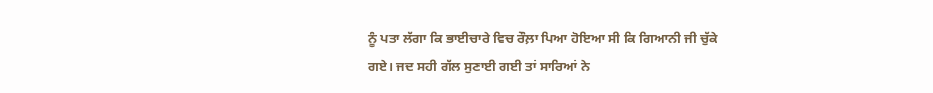ਨੂੰ ਪਤਾ ਲੱਗਾ ਕਿ ਭਾਈਚਾਰੇ ਵਿਚ ਰੌਲ਼ਾ ਪਿਆ ਹੋਇਆ ਸੀ ਕਿ ਗਿਆਨੀ ਜੀ ਚੁੱਕੇ ਗਏ। ਜਦ ਸਹੀ ਗੱਲ ਸੁਣਾਈ ਗਈ ਤਾਂ ਸਾਰਿਆਂ ਨੇ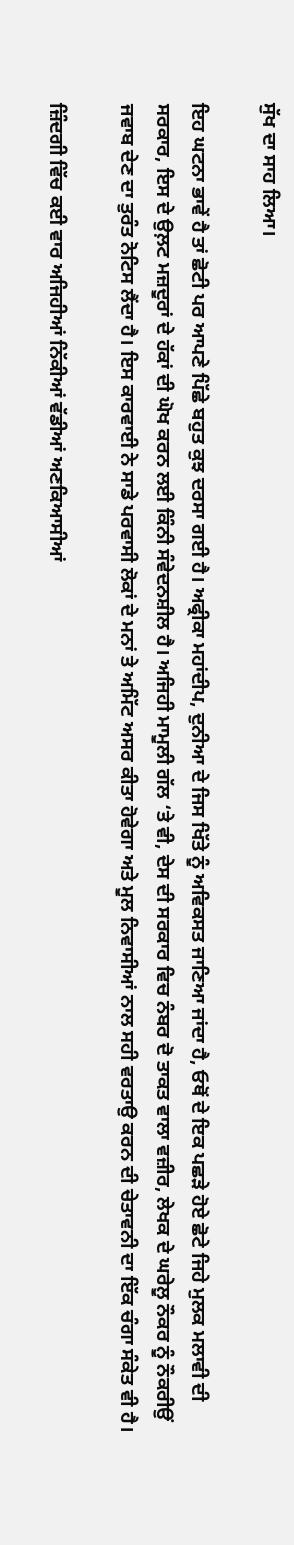ਸੁੱਖ ਦਾ ਸਾਹ ਲਿਆ।

ਇਹ ਘਟਨਾ ਭਾਵੇਂ ਹੈ ਤਾਂ ਛੋਟੀ ਪਰ ਆਪਣੇ ਪਿੱਛੇ ਬਹੁਤ ਕੁਝ ਦਰਸਾ ਗਈ ਹੈ। ਅਫ੍ਰੀਕਾ ਮਹਾਂਦੀਪ, ਦੁਨੀਆ ਦੇ ਜਿਸ ਖਿੱਤੇ ਨੂੰ ਅਵਿਕਸਤ ਜਾਣਿਆ ਜਾਂਦਾ ਹੈ, ਓਥੋਂ ਦੇ ਇਕ ਪਛੜੇ ਹੋਏ ਛੋਟੇ ਜਿਹੇ ਮੁਲਕ ਮਲਾਵੀ ਦੀ ਸਰਕਾਰ, ਇਸ ਦੇ ਉਲ਼ਟ ਮਜ਼ਦੂਰਾਂ ਦੇ ਹੱਕਾਂ ਦੀ ਘੋਖ ਕਰਨ ਲਈ ਕਿੰਨੀ ਸੰਵੇਦਨਸ਼ੀਲ ਹੈ। ਅਜਿਹੀ ਮਾਮੂਲੀ ਗੱਲ ‘ਤੇ ਵੀ, ਦੇਸ ਦੀ ਸਰਕਾਰ ਵਿਚ ਨੰਬਰ ਦੋ ਤਾਕਤ ਵਾਲਾ ਵਜ਼ੀਰ, ਲੇਖਕ ਦੇ ਘਰੇਲੂ ਨੌਕਰ ਨੂੰ ਨੌਕਰੀਉਂ ਜਵਾਬ ਦੇਣ ਦਾ ਤੁਰੰਤ ਨੋਟਿਸ ਲੈਂਦਾ ਹੈ। ਇਸ ਕਾਰਵਾਈ ਨੇ ਸਾਡੇ ਪਰਵਾਸੀ ਲੋਕਾਂ ਦੇ ਮਨਾਂ ਤੇ ਅਮਿੱਟ ਅਸਰ ਕੀਤਾ ਹੋਵੇਗਾ ਅਤੇ ਮੂਲ ਨਿਵਾਸੀਆਂ ਨਾਲ ਸਹੀ ਵਰਤਾਉ ਕਰਨ ਦੀ ਚੇਤਾਵਨੀ ਦਾ ਇੱਕ ਚੰਗਾ ਸੰਕੇਤ ਵੀ ਹੈ।

ਜ਼ਿੰਦਗੀ ਵਿੱਚ ਕਈ ਵਾਰ ਅਜਿਹੀਆਂ ਨਿੱਕੀਆਂ ਵੱਡੀਆਂ ਅਣਕਿਆਸੀਆਂ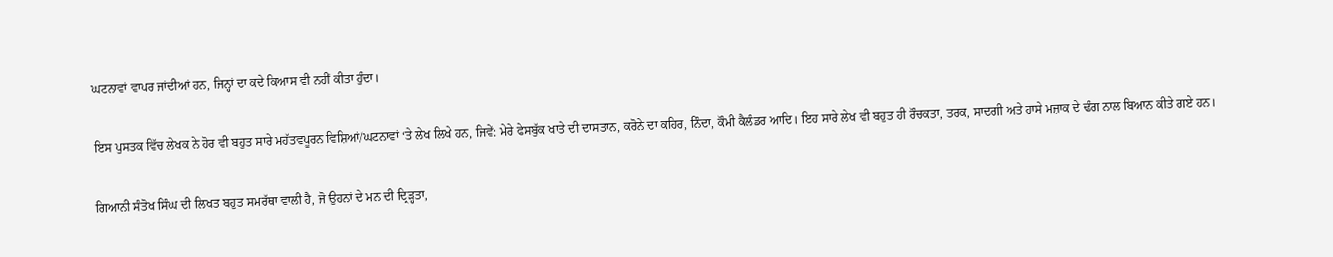ਘਟਨਾਵਾਂ ਵਾਪਰ ਜਾਂਦੀਆਂ ਹਨ, ਜਿਨ੍ਹਾਂ ਦਾ ਕਦੇ ਕਿਆਸ ਵੀ ਨਹੀਂ ਕੀਤਾ ਹੁੰਦਾ।

ਇਸ ਪੁਸਤਕ ਵਿੱਚ ਲੇਖਕ ਨੇ ਹੋਰ ਵੀ ਬਹੁਤ ਸਾਰੇ ਮਹੱਤਵਪੂਰਨ ਵਿਸ਼ਿਆਂ/ਘਟਨਾਵਾਂ ‘ਤੇ ਲੇਖ ਲਿਖੇ ਹਨ, ਜਿਵੇਂ: ਮੇਰੇ ਫੇਸਬੁੱਕ ਖਾਤੇ ਦੀ ਦਾਸਤਾਨ, ਕਰੋਨੇ ਦਾ ਕਹਿਰ, ਨਿੰਦਾ, ਕੌਮੀ ਕੈਲੰਡਰ ਆਦਿ। ਇਹ ਸਾਰੇ ਲੇਖ ਵੀ ਬਹੁਤ ਹੀ ਰੌਚਕਤਾ, ਤਰਕ, ਸਾਦਗੀ ਅਤੇ ਹਾਸੇ ਮਜ਼ਾਕ ਦੇ ਢੰਗ ਨਾਲ ਬਿਆਨ ਕੀਤੇ ਗਏ ਹਨ।

ਗਿਆਨੀ ਸੰਤੋਖ ਸਿੰਘ ਦੀ ਲਿਖਤ ਬਹੁਤ ਸਮਰੱਥਾ ਵਾਲੀ ਹੈ, ਜੋ ਉਹਨਾਂ ਦੇ ਮਨ ਦੀ ਦ੍ਰਿੜ੍ਹਤਾ,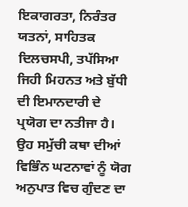ਇਕਾਗਰਤਾ, ਨਿਰੰਤਰ ਯਤਨਾਂ, ਸਾਹਿਤਕ ਦਿਲਚਸਪੀ, ਤਪੱਸਿਆ ਜਿਹੀ ਮਿਹਨਤ ਅਤੇ ਬੁੱਧੀ ਦੀ ਇਮਾਨਦਾਰੀ ਦੇ ਪ੍ਰਯੋਗ ਦਾ ਨਤੀਜਾ ਹੈ। ਉਹ ਸਮੁੱਚੀ ਕਥਾ ਦੀਆਂ ਵਿਭਿੰਨ ਘਟਨਾਵਾਂ ਨੂੰ ਯੋਗ ਅਨੁਪਾਤ ਵਿਚ ਗੁੰਦਣ ਦਾ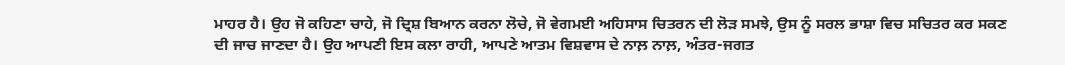ਮਾਹਰ ਹੈ। ਉਹ ਜੋ ਕਹਿਣਾ ਚਾਹੇ, ਜੋ ਦ੍ਰਿਸ਼ ਬਿਆਨ ਕਰਨਾ ਲੋਚੇ, ਜੋ ਵੇਗਮਈ ਅਹਿਸਾਸ ਚਿਤਰਨ ਦੀ ਲੋੜ ਸਮਝੇ, ਉਸ ਨੂੰ ਸਰਲ ਭਾਸ਼ਾ ਵਿਚ ਸਚਿਤਰ ਕਰ ਸਕਣ ਦੀ ਜਾਚ ਜਾਣਦਾ ਹੈ। ਉਹ ਆਪਣੀ ਇਸ ਕਲਾ ਰਾਹੀ, ਆਪਣੇ ਆਤਮ ਵਿਸ਼ਵਾਸ ਦੇ ਨਾਲ਼ ਨਾਲ਼, ਅੰਤਰ-ਜਗਤ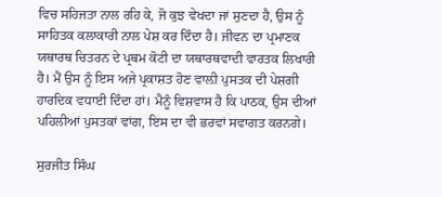ਵਿਚ ਸਹਿਜਤਾ ਨਾਲ ਰਹਿ ਕੇ, ਜੋ ਕੁਝ ਵੇਖਦਾ ਜਾਂ ਸੁਣਦਾ ਹੈ, ਉਸ ਨੂੰ ਸਾਹਿਤਕ ਕਲਾਕਾਰੀ ਨਾਲ ਪੇਸ਼ ਕਰ ਦਿੰਦਾ ਹੈ। ਜੀਵਨ ਦਾ ਪ੍ਰਮਾਣਕ ਯਥਾਰਥ ਚਿਤਰਨ ਦੇ ਪ੍ਰਥਮ ਕੋਟੀ ਦਾ ਯਥਾਰਥਵਾਦੀ ਵਾਰਤਕ ਲਿਖਾਰੀ ਹੈ। ਮੈਂ ਉਸ ਨੂੰ ਇਸ ਅਜੇ ਪ੍ਰਕਾਸ਼ਤ ਹੋਣ ਵਾਲ਼ੀ ਪੁਸਤਕ ਦੀ ਪੇਸ਼ਗੀ ਹਾਰਦਿਕ ਵਧਾਈ ਦਿੰਦਾ ਹਾਂ। ਮੈਨੂੰ ਵਿਸ਼ਵਾਸ ਹੈ ਕਿ ਪਾਠਕ, ਉਸ ਦੀਆਂ ਪਹਿਲੀਆਂ ਪੁਸਤਕਾਂ ਵਾਂਗ, ਇਸ ਦਾ ਵੀ ਭਰਵਾਂ ਸਵਾਗਤ ਕਰਨਗੇ।

ਸੁਰਜੀਤ ਸਿੰਘ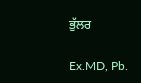ਭੁੱਲਰ

Ex.MD, Pb.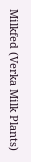Milkfed (Verka Milk Plants)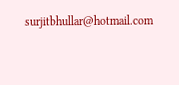surjitbhullar@hotmail.com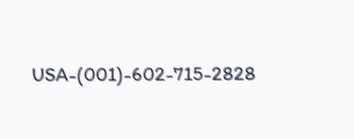USA-(001)-602-715-2828